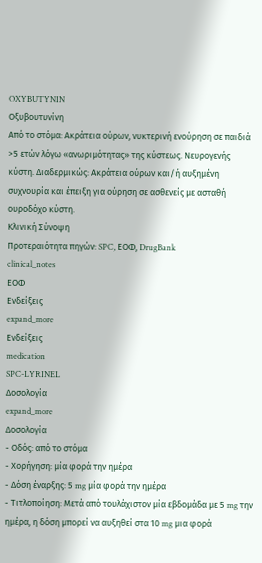OXYBUTYNIN
Οξυβουτυνίνη
Από το στόμα: Aκράτεια ούρων, νυκτερινή ενούρηση σε παιδιά >5 ετών λόγω «ανωριμότητας» της κύστεως. Nευρογενής κύστη. Διαδερμικώς: Ακράτεια ούρων και/ή αυξηµένη συχνουρία και έπειξη για ούρηση σε ασθενείς µε ασταθή ουροδόχο κύστη.
Κλινική Σύνοψη
Προτεραιότητα πηγών: SPC, ΕΟΦ, DrugBank
clinical_notes
ΕΟΦ
Ενδείξεις
expand_more
Ενδείξεις
medication
SPC-LYRINEL
Δοσολογία
expand_more
Δοσολογία
- Οδός: από το στόμα
- Χορήγηση: μία φορά την ημέρα
- Δόση έναρξης: 5 mg μία φορά την ημέρα
- Τιτλοποίηση: Μετά από τουλάχιστον μία εβδομάδα με 5 mg την ημέρα, η δόση μπορεί να αυξηθεί στα 10 mg μια φορά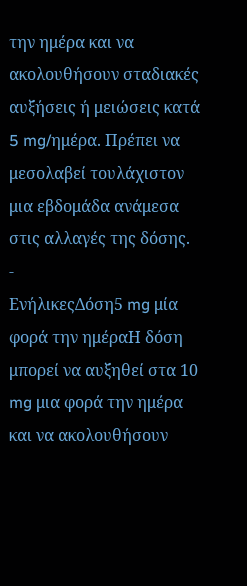την ημέρα και να ακολουθήσουν σταδιακές αυξήσεις ή μειώσεις κατά 5 mg/ημέρα. Πρέπει να μεσολαβεί τουλάχιστον μια εβδομάδα ανάμεσα στις αλλαγές της δόσης.
-
ΕνήλικεςΔόση5 mg μία φορά την ημέραΗ δόση μπορεί να αυξηθεί στα 10 mg μια φορά την ημέρα και να ακολουθήσουν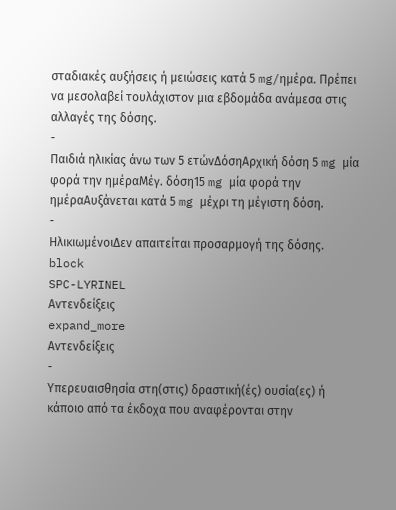σταδιακές αυξήσεις ή μειώσεις κατά 5 mg/ημέρα. Πρέπει να μεσολαβεί τουλάχιστον μια εβδομάδα ανάμεσα στις αλλαγές της δόσης.
-
Παιδιά ηλικίας άνω των 5 ετώνΔόσηΑρχική δόση 5 mg μία φορά την ημέραΜέγ. δόση15 mg μία φορά την ημέραΑυξάνεται κατά 5 mg μέχρι τη μέγιστη δόση.
-
ΗλικιωμένοιΔεν απαιτείται προσαρμογή της δόσης.
block
SPC-LYRINEL
Αντενδείξεις
expand_more
Αντενδείξεις
-
Υπερευαισθησία στη(στις) δραστική(ές) ουσία(ες) ή κάποιο από τα έκδοχα που αναφέρονται στην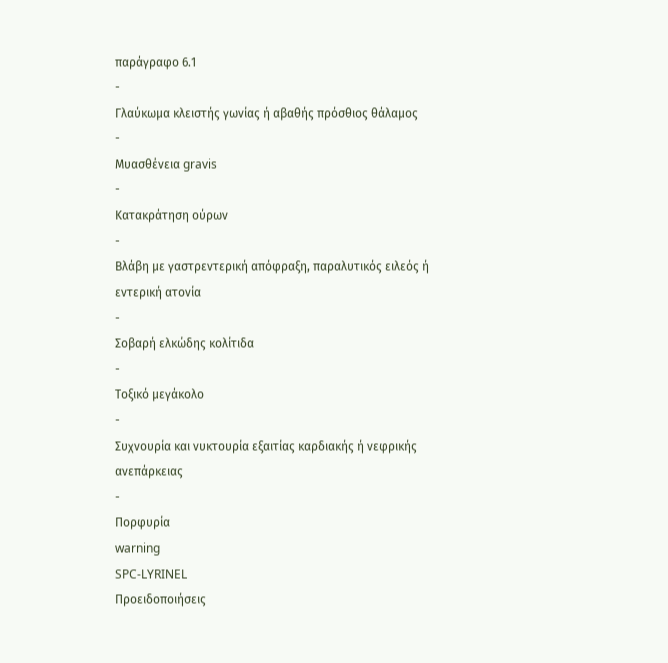παράγραφο 6.1
-
Γλαύκωμα κλειστής γωνίας ή αβαθής πρόσθιος θάλαμος
-
Μυασθένεια gravis
-
Κατακράτηση ούρων
-
Βλάβη με γαστρεντερική απόφραξη, παραλυτικός ειλεός ή εντερική ατονία
-
Σοβαρή ελκώδης κολίτιδα
-
Τοξικό μεγάκολο
-
Συχνουρία και νυκτουρία εξαιτίας καρδιακής ή νεφρικής ανεπάρκειας
-
Πορφυρία
warning
SPC-LYRINEL
Προειδοποιήσεις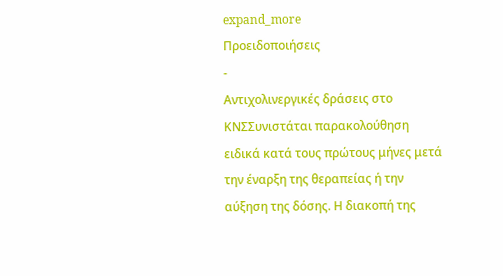expand_more
Προειδοποιήσεις
-
Αντιχολινεργικές δράσεις στο ΚΝΣΣυνιστάται παρακολούθηση ειδικά κατά τους πρώτους μήνες μετά την έναρξη της θεραπείας ή την αύξηση της δόσης. Η διακοπή της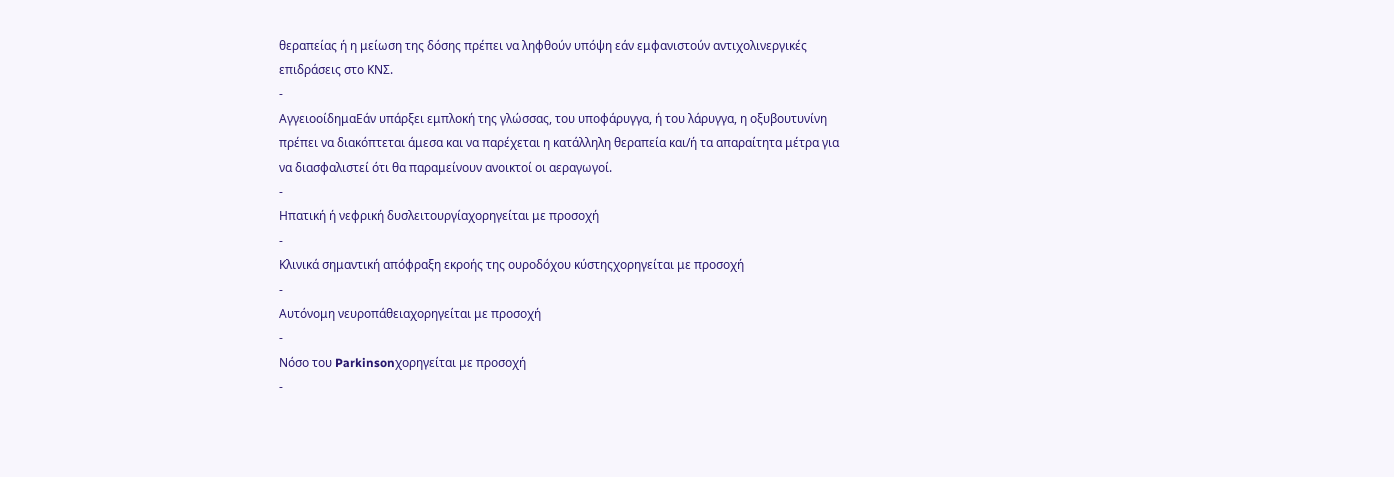θεραπείας ή η μείωση της δόσης πρέπει να ληφθούν υπόψη εάν εμφανιστούν αντιχολινεργικές επιδράσεις στο ΚΝΣ.
-
ΑγγειοοίδημαΕάν υπάρξει εμπλοκή της γλώσσας, του υποφάρυγγα, ή του λάρυγγα, η οξυβουτυνίνη πρέπει να διακόπτεται άμεσα και να παρέχεται η κατάλληλη θεραπεία και/ή τα απαραίτητα μέτρα για να διασφαλιστεί ότι θα παραμείνουν ανοικτοί οι αεραγωγοί.
-
Ηπατική ή νεφρική δυσλειτουργίαχορηγείται με προσοχή
-
Κλινικά σημαντική απόφραξη εκροής της ουροδόχου κύστηςχορηγείται με προσοχή
-
Αυτόνομη νευροπάθειαχορηγείται με προσοχή
-
Νόσο του Parkinsonχορηγείται με προσοχή
-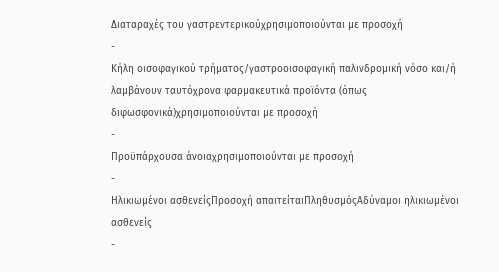Διαταραχές του γαστρεντερικούχρησιμοποιούνται με προσοχή
-
Κήλη οισοφαγικού τρήματος/γαστροοισοφαγική παλινδρομική νόσο και/ή λαμβάνουν ταυτόχρονα φαρμακευτικά προϊόντα (όπως διφωσφονικά)χρησιμοποιούνται με προσοχή
-
Προϋπάρχουσα άνοιαχρησιμοποιούνται με προσοχή
-
Ηλικιωμένοι ασθενείςΠροσοχή απαιτείταιΠληθυσμόςΑδύναμοι ηλικιωμένοι ασθενείς
-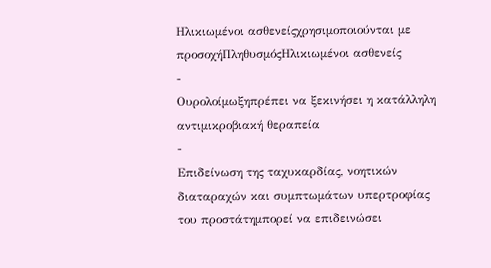Ηλικιωμένοι ασθενείςχρησιμοποιούνται με προσοχήΠληθυσμόςΗλικιωμένοι ασθενείς
-
Ουρολοίμωξηπρέπει να ξεκινήσει η κατάλληλη αντιμικροβιακή θεραπεία
-
Επιδείνωση της ταχυκαρδίας, νοητικών διαταραχών και συμπτωμάτων υπερτροφίας του προστάτημπορεί να επιδεινώσει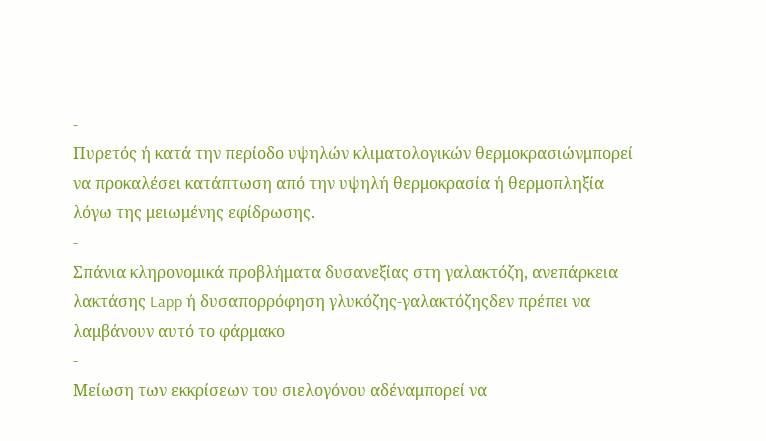-
Πυρετός ή κατά την περίοδο υψηλών κλιματολογικών θερμοκρασιώνμπορεί να προκαλέσει κατάπτωση από την υψηλή θερμοκρασία ή θερμοπληξία λόγω της μειωμένης εφίδρωσης.
-
Σπάνια κληρονομικά προβλήματα δυσανεξίας στη γαλακτόζη, ανεπάρκεια λακτάσης Lapp ή δυσαπορρόφηση γλυκόζης-γαλακτόζηςδεν πρέπει να λαμβάνουν αυτό το φάρμακο
-
Μείωση των εκκρίσεων του σιελογόνου αδέναμπορεί να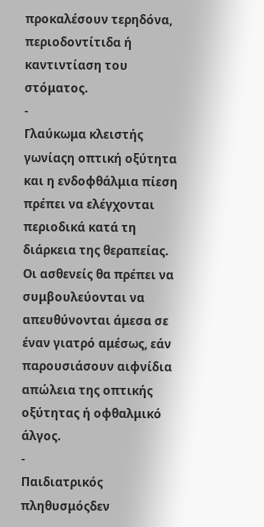προκαλέσουν τερηδόνα, περιοδοντίτιδα ή καντιντίαση του στόματος.
-
Γλαύκωμα κλειστής γωνίαςη οπτική οξύτητα και η ενδοφθάλμια πίεση πρέπει να ελέγχονται περιοδικά κατά τη διάρκεια της θεραπείας. Οι ασθενείς θα πρέπει να συμβουλεύονται να απευθύνονται άμεσα σε έναν γιατρό αμέσως, εάν παρουσιάσουν αιφνίδια απώλεια της οπτικής οξύτητας ή οφθαλμικό άλγος.
-
Παιδιατρικός πληθυσμόςδεν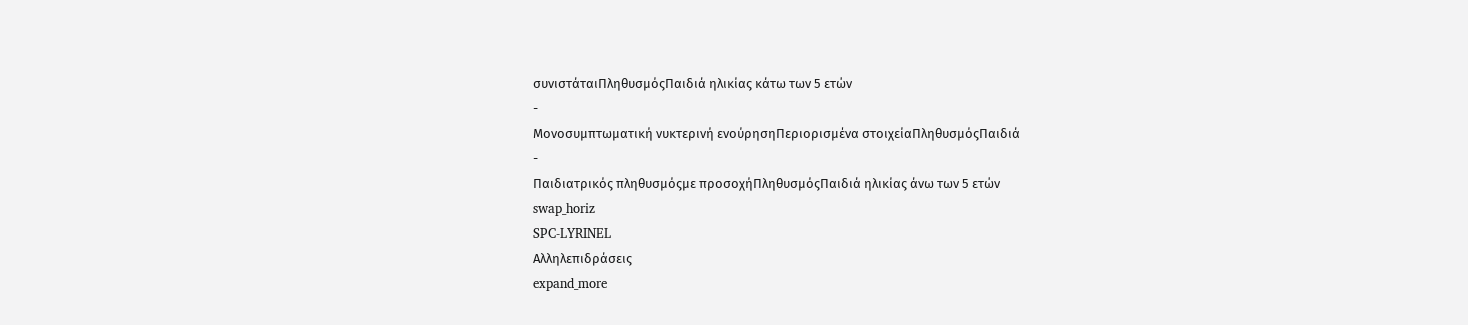συνιστάταιΠληθυσμόςΠαιδιά ηλικίας κάτω των 5 ετών
-
Μονοσυμπτωματική νυκτερινή ενούρησηΠεριορισμένα στοιχείαΠληθυσμόςΠαιδιά
-
Παιδιατρικός πληθυσμόςμε προσοχήΠληθυσμόςΠαιδιά ηλικίας άνω των 5 ετών
swap_horiz
SPC-LYRINEL
Αλληλεπιδράσεις
expand_more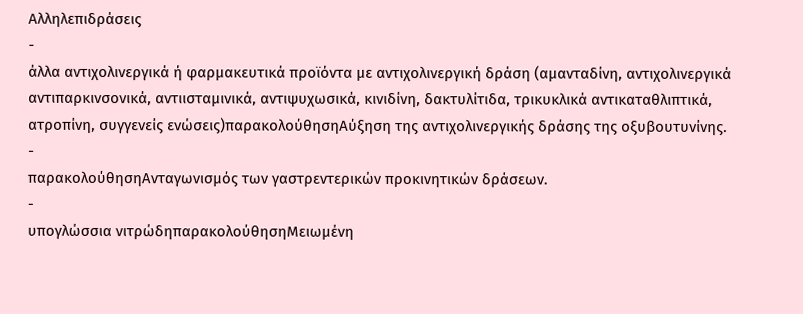Αλληλεπιδράσεις
-
άλλα αντιχολινεργικά ή φαρμακευτικά προϊόντα με αντιχολινεργική δράση (αμανταδίνη, αντιχολινεργικά αντιπαρκινσονικά, αντιισταμινικά, αντιψυχωσικά, κινιδίνη, δακτυλίτιδα, τρικυκλικά αντικαταθλιπτικά, ατροπίνη, συγγενείς ενώσεις)παρακολούθησηΑύξηση της αντιχολινεργικής δράσης της οξυβουτυνίνης.
-
παρακολούθησηΑνταγωνισμός των γαστρεντερικών προκινητικών δράσεων.
-
υπογλώσσια νιτρώδηπαρακολούθησηΜειωμένη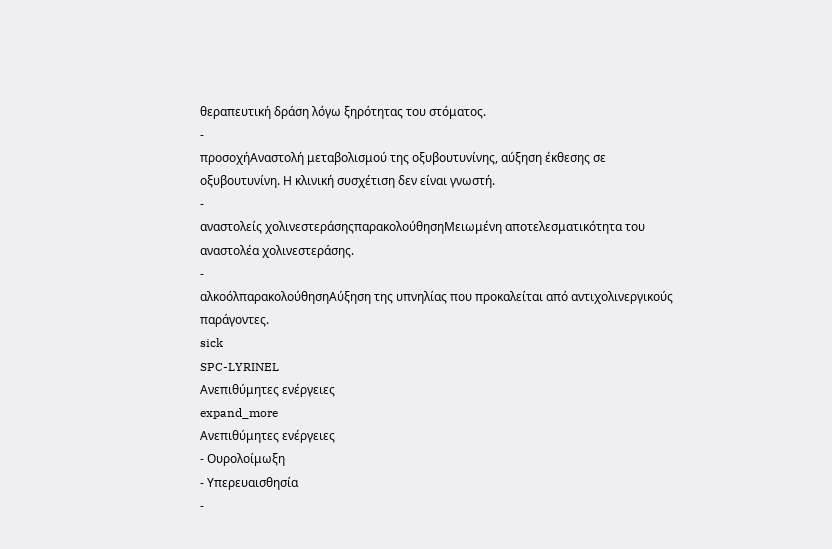θεραπευτική δράση λόγω ξηρότητας του στόματος.
-
προσοχήΑναστολή μεταβολισμού της οξυβουτυνίνης, αύξηση έκθεσης σε οξυβουτυνίνη. Η κλινική συσχέτιση δεν είναι γνωστή.
-
αναστολείς χολινεστεράσηςπαρακολούθησηΜειωμένη αποτελεσματικότητα του αναστολέα χολινεστεράσης.
-
αλκοόλπαρακολούθησηΑύξηση της υπνηλίας που προκαλείται από αντιχολινεργικούς παράγοντες.
sick
SPC-LYRINEL
Ανεπιθύμητες ενέργειες
expand_more
Ανεπιθύμητες ενέργειες
- Ουρολοίμωξη
- Υπερευαισθησία
-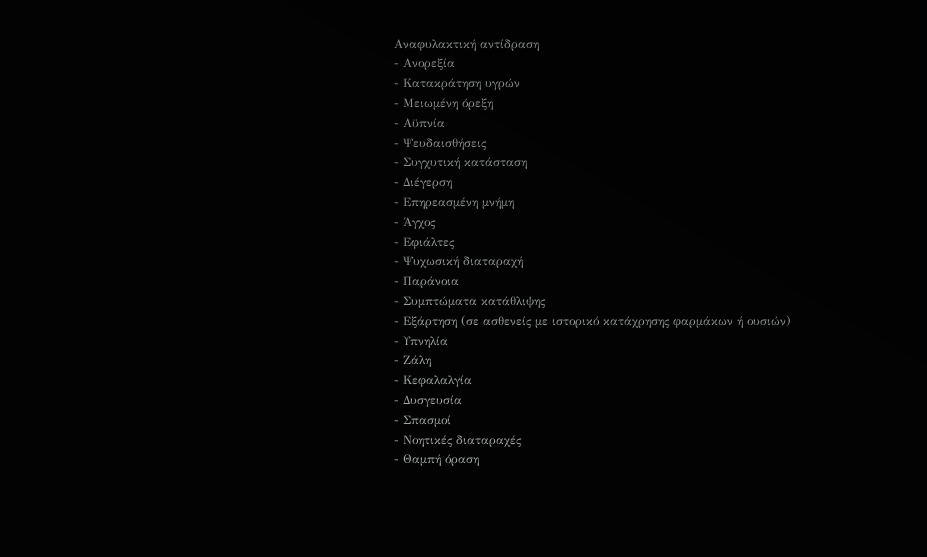Αναφυλακτική αντίδραση
- Ανορεξία
- Κατακράτηση υγρών
- Μειωμένη όρεξη
- Αϋπνία
- Ψευδαισθήσεις
- Συγχυτική κατάσταση
- Διέγερση
- Επηρεασμένη μνήμη
- Άγχος
- Εφιάλτες
- Ψυχωσική διαταραχή
- Παράνοια
- Συμπτώματα κατάθλιψης
- Εξάρτηση (σε ασθενείς με ιστορικό κατάχρησης φαρμάκων ή ουσιών)
- Υπνηλία
- Ζάλη
- Κεφαλαλγία
- Δυσγευσία
- Σπασμοί
- Νοητικές διαταραχές
- Θαμπή όραση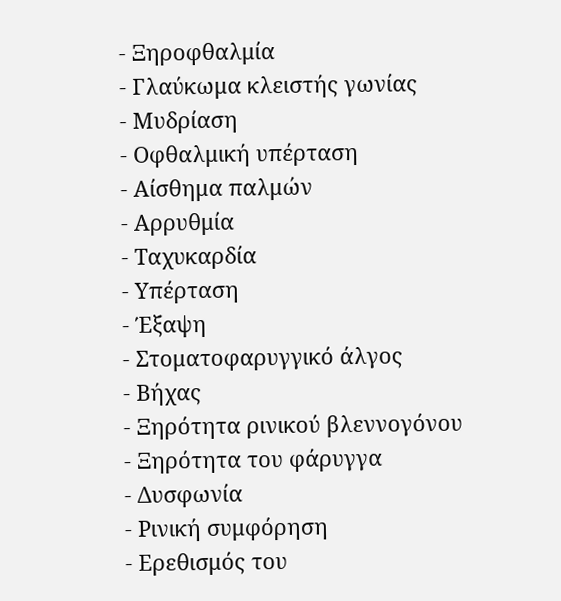- Ξηροφθαλμία
- Γλαύκωμα κλειστής γωνίας
- Μυδρίαση
- Οφθαλμική υπέρταση
- Αίσθημα παλμών
- Αρρυθμία
- Ταχυκαρδία
- Υπέρταση
- Έξαψη
- Στοματοφαρυγγικό άλγος
- Βήχας
- Ξηρότητα ρινικού βλεννογόνου
- Ξηρότητα του φάρυγγα
- Δυσφωνία
- Ρινική συμφόρηση
- Ερεθισμός του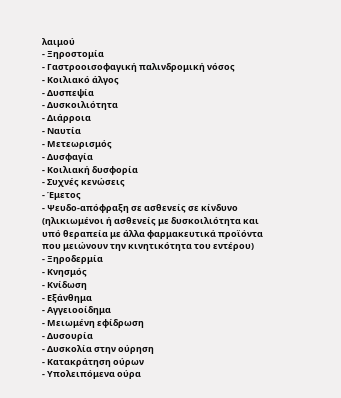λαιμού
- Ξηροστομία
- Γαστροοισοφαγική παλινδρομική νόσος
- Κοιλιακό άλγος
- Δυσπεψία
- Δυσκοιλιότητα
- Διάρροια
- Ναυτία
- Μετεωρισμός
- Δυσφαγία
- Κοιλιακή δυσφορία
- Συχνές κενώσεις
- Έμετος
- Ψευδο-απόφραξη σε ασθενείς σε κίνδυνο (ηλικιωμένοι ή ασθενείς με δυσκοιλιότητα και υπό θεραπεία με άλλα φαρμακευτικά προϊόντα που μειώνουν την κινητικότητα του εντέρου)
- Ξηροδερμία
- Κνησμός
- Κνίδωση
- Εξάνθημα
- Αγγειοοίδημα
- Μειωμένη εφίδρωση
- Δυσουρία
- Δυσκολία στην ούρηση
- Κατακράτηση ούρων
- Υπολειπόμενα ούρα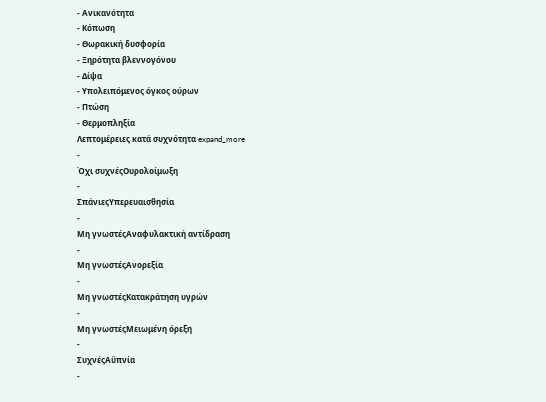- Ανικανότητα
- Κόπωση
- Θωρακική δυσφορία
- Ξηρότητα βλεννογόνου
- Δίψα
- Υπολειπόμενος όγκος ούρων
- Πτώση
- Θερμοπληξία
Λεπτομέρειες κατά συχνότητα expand_more
-
Όχι συχνέςΟυρολοίμωξη
-
ΣπάνιεςΥπερευαισθησία
-
Μη γνωστέςΑναφυλακτική αντίδραση
-
Μη γνωστέςΑνορεξία
-
Μη γνωστέςΚατακράτηση υγρών
-
Μη γνωστέςΜειωμένη όρεξη
-
ΣυχνέςΑϋπνία
-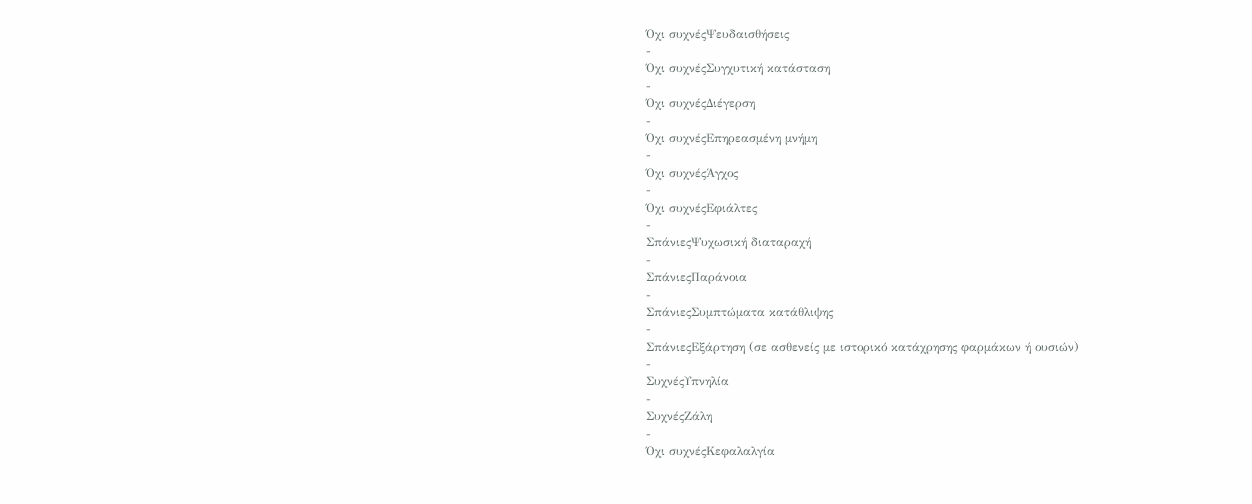Όχι συχνέςΨευδαισθήσεις
-
Όχι συχνέςΣυγχυτική κατάσταση
-
Όχι συχνέςΔιέγερση
-
Όχι συχνέςΕπηρεασμένη μνήμη
-
Όχι συχνέςΆγχος
-
Όχι συχνέςΕφιάλτες
-
ΣπάνιεςΨυχωσική διαταραχή
-
ΣπάνιεςΠαράνοια
-
ΣπάνιεςΣυμπτώματα κατάθλιψης
-
ΣπάνιεςΕξάρτηση (σε ασθενείς με ιστορικό κατάχρησης φαρμάκων ή ουσιών)
-
ΣυχνέςΥπνηλία
-
ΣυχνέςΖάλη
-
Όχι συχνέςΚεφαλαλγία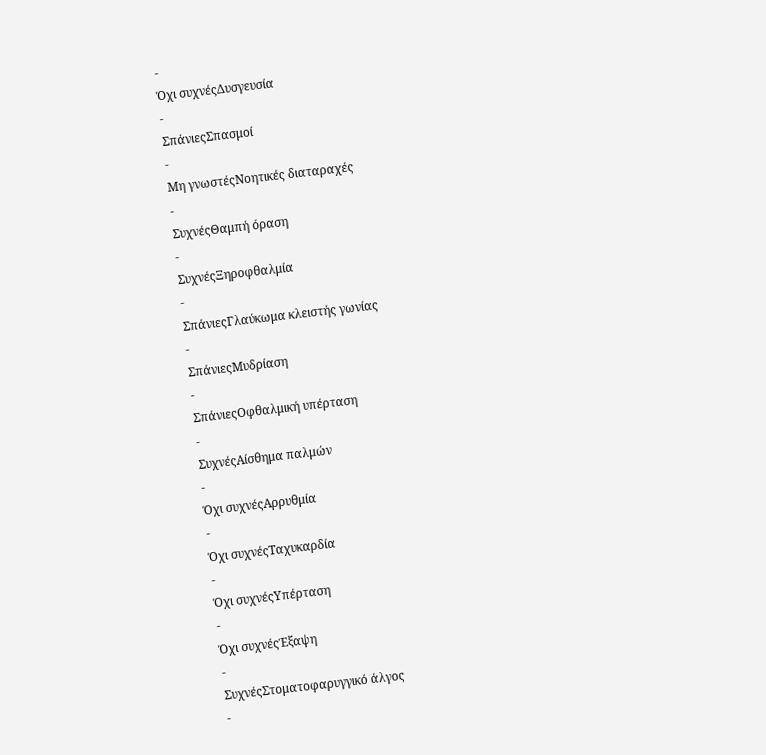-
Όχι συχνέςΔυσγευσία
-
ΣπάνιεςΣπασμοί
-
Μη γνωστέςΝοητικές διαταραχές
-
ΣυχνέςΘαμπή όραση
-
ΣυχνέςΞηροφθαλμία
-
ΣπάνιεςΓλαύκωμα κλειστής γωνίας
-
ΣπάνιεςΜυδρίαση
-
ΣπάνιεςΟφθαλμική υπέρταση
-
ΣυχνέςΑίσθημα παλμών
-
Όχι συχνέςΑρρυθμία
-
Όχι συχνέςΤαχυκαρδία
-
Όχι συχνέςΥπέρταση
-
Όχι συχνέςΈξαψη
-
ΣυχνέςΣτοματοφαρυγγικό άλγος
-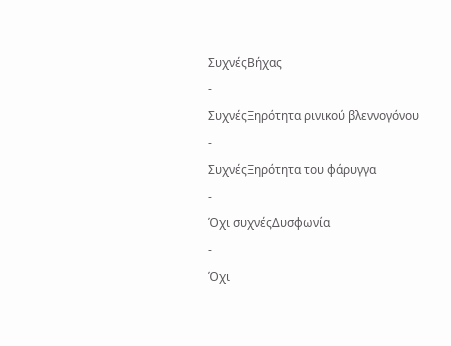ΣυχνέςΒήχας
-
ΣυχνέςΞηρότητα ρινικού βλεννογόνου
-
ΣυχνέςΞηρότητα του φάρυγγα
-
Όχι συχνέςΔυσφωνία
-
Όχι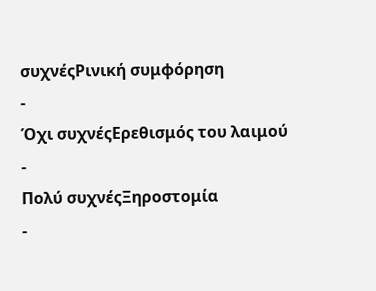συχνέςΡινική συμφόρηση
-
Όχι συχνέςΕρεθισμός του λαιμού
-
Πολύ συχνέςΞηροστομία
-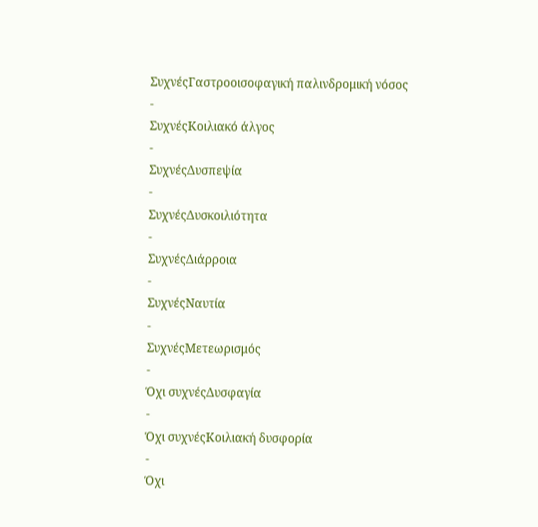ΣυχνέςΓαστροοισοφαγική παλινδρομική νόσος
-
ΣυχνέςΚοιλιακό άλγος
-
ΣυχνέςΔυσπεψία
-
ΣυχνέςΔυσκοιλιότητα
-
ΣυχνέςΔιάρροια
-
ΣυχνέςΝαυτία
-
ΣυχνέςΜετεωρισμός
-
Όχι συχνέςΔυσφαγία
-
Όχι συχνέςΚοιλιακή δυσφορία
-
Όχι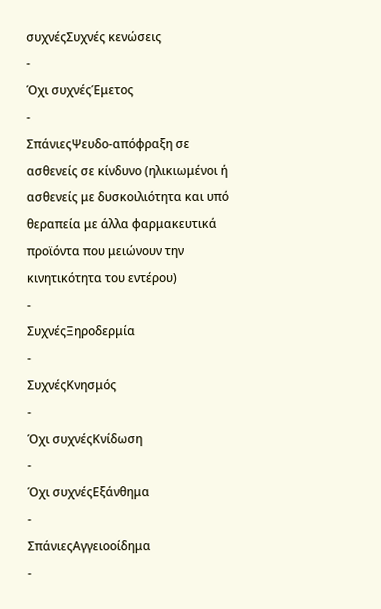συχνέςΣυχνές κενώσεις
-
Όχι συχνέςΈμετος
-
ΣπάνιεςΨευδο-απόφραξη σε ασθενείς σε κίνδυνο (ηλικιωμένοι ή ασθενείς με δυσκοιλιότητα και υπό θεραπεία με άλλα φαρμακευτικά προϊόντα που μειώνουν την κινητικότητα του εντέρου)
-
ΣυχνέςΞηροδερμία
-
ΣυχνέςΚνησμός
-
Όχι συχνέςΚνίδωση
-
Όχι συχνέςΕξάνθημα
-
ΣπάνιεςΑγγειοοίδημα
-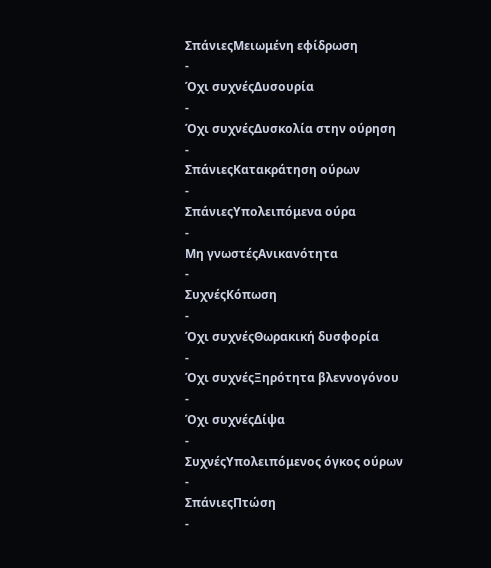ΣπάνιεςΜειωμένη εφίδρωση
-
Όχι συχνέςΔυσουρία
-
Όχι συχνέςΔυσκολία στην ούρηση
-
ΣπάνιεςΚατακράτηση ούρων
-
ΣπάνιεςΥπολειπόμενα ούρα
-
Μη γνωστέςΑνικανότητα
-
ΣυχνέςΚόπωση
-
Όχι συχνέςΘωρακική δυσφορία
-
Όχι συχνέςΞηρότητα βλεννογόνου
-
Όχι συχνέςΔίψα
-
ΣυχνέςΥπολειπόμενος όγκος ούρων
-
ΣπάνιεςΠτώση
-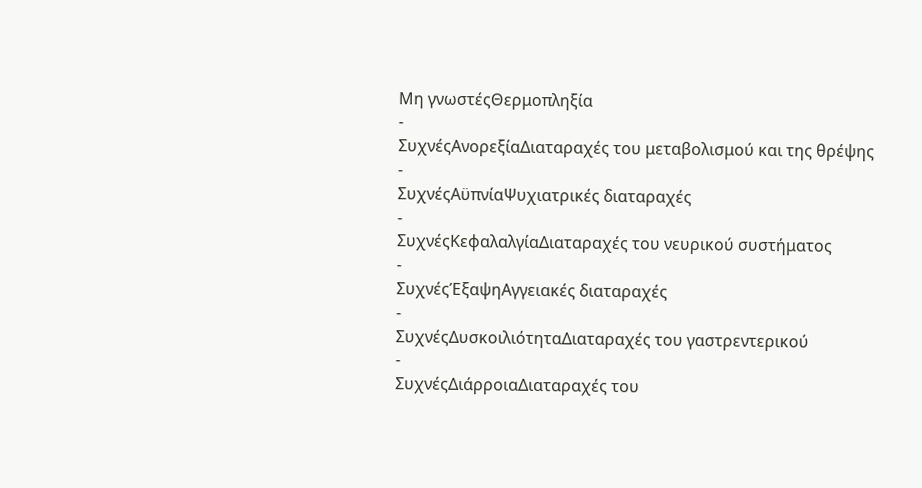Μη γνωστέςΘερμοπληξία
-
ΣυχνέςΑνορεξίαΔιαταραχές του μεταβολισμού και της θρέψης
-
ΣυχνέςΑϋπνίαΨυχιατρικές διαταραχές
-
ΣυχνέςΚεφαλαλγίαΔιαταραχές του νευρικού συστήματος
-
ΣυχνέςΈξαψηΑγγειακές διαταραχές
-
ΣυχνέςΔυσκοιλιότηταΔιαταραχές του γαστρεντερικού
-
ΣυχνέςΔιάρροιαΔιαταραχές του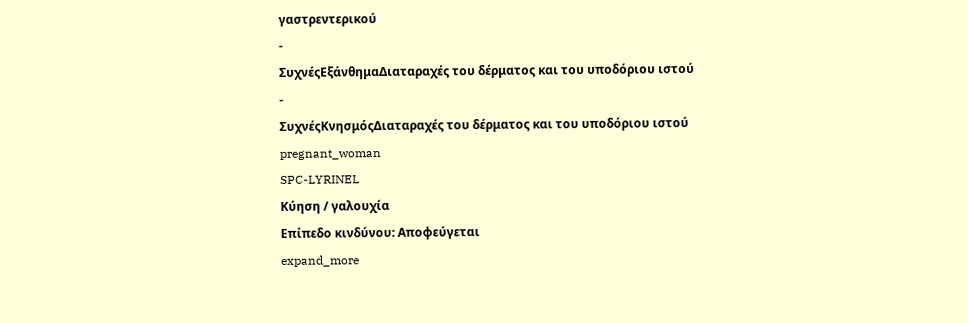γαστρεντερικού
-
ΣυχνέςΕξάνθημαΔιαταραχές του δέρματος και του υποδόριου ιστού
-
ΣυχνέςΚνησμόςΔιαταραχές του δέρματος και του υποδόριου ιστού
pregnant_woman
SPC-LYRINEL
Κύηση / γαλουχία
Επίπεδο κινδύνου: Αποφεύγεται
expand_more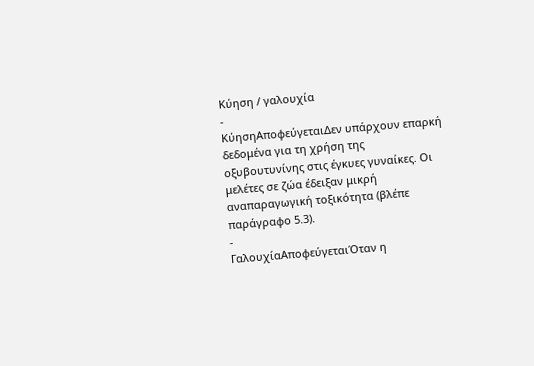Κύηση / γαλουχία
-
ΚύησηΑποφεύγεταιΔεν υπάρχουν επαρκή δεδομένα για τη χρήση της οξυβουτυνίνης στις έγκυες γυναίκες. Οι μελέτες σε ζώα έδειξαν μικρή αναπαραγωγική τοξικότητα (βλέπε παράγραφο 5.3).
-
ΓαλουχίαΑποφεύγεταιΌταν η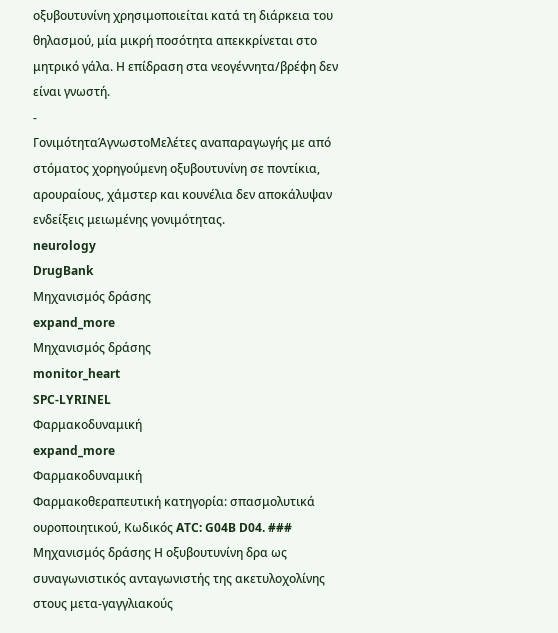οξυβουτυνίνη χρησιμοποιείται κατά τη διάρκεια του θηλασμού, μία μικρή ποσότητα απεκκρίνεται στο μητρικό γάλα. Η επίδραση στα νεογέννητα/βρέφη δεν είναι γνωστή.
-
ΓονιμότηταΆγνωστοΜελέτες αναπαραγωγής με από στόματος χορηγούμενη οξυβουτυνίνη σε ποντίκια, αρουραίους, χάμστερ και κουνέλια δεν αποκάλυψαν ενδείξεις μειωμένης γονιμότητας.
neurology
DrugBank
Μηχανισμός δράσης
expand_more
Μηχανισμός δράσης
monitor_heart
SPC-LYRINEL
Φαρμακοδυναμική
expand_more
Φαρμακοδυναμική
Φαρμακοθεραπευτική κατηγορία: σπασμολυτικά ουροποιητικού, Κωδικός ATC: G04B D04. ### Μηχανισμός δράσης Η οξυβουτυνίνη δρα ως συναγωνιστικός ανταγωνιστής της ακετυλοχολίνης στους μετα-γαγγλιακούς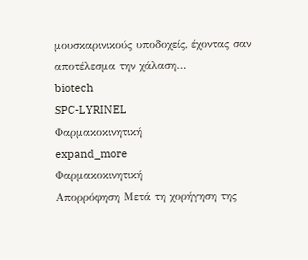μουσκαρινικούς υποδοχείς, έχοντας σαν αποτέλεσμα την χάλαση…
biotech
SPC-LYRINEL
Φαρμακοκινητική
expand_more
Φαρμακοκινητική
Απορρόφηση Μετά τη χορήγηση της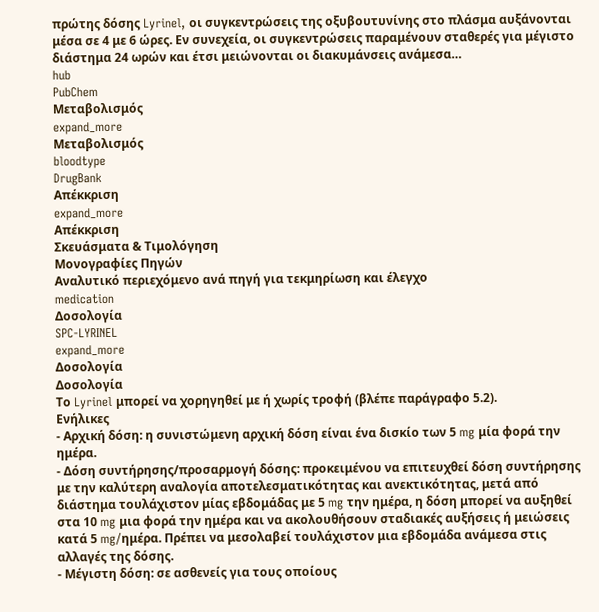πρώτης δόσης Lyrinel, οι συγκεντρώσεις της οξυβουτυνίνης στο πλάσμα αυξάνονται μέσα σε 4 με 6 ώρες. Εν συνεχεία, οι συγκεντρώσεις παραμένουν σταθερές για μέγιστο διάστημα 24 ωρών και έτσι μειώνονται οι διακυμάνσεις ανάμεσα…
hub
PubChem
Μεταβολισμός
expand_more
Μεταβολισμός
bloodtype
DrugBank
Απέκκριση
expand_more
Απέκκριση
Σκευάσματα & Τιμολόγηση
Μονογραφίες Πηγών
Αναλυτικό περιεχόμενο ανά πηγή για τεκμηρίωση και έλεγχο
medication
Δοσολογία
SPC-LYRINEL
expand_more
Δοσολογία
Δοσολογία
Το Lyrinel μπορεί να χορηγηθεί με ή χωρίς τροφή (βλέπε παράγραφο 5.2).
Ενήλικες
- Αρχική δόση: η συνιστώμενη αρχική δόση είναι ένα δισκίο των 5 mg μία φορά την ημέρα.
- Δόση συντήρησης/προσαρμογή δόσης: προκειμένου να επιτευχθεί δόση συντήρησης με την καλύτερη αναλογία αποτελεσματικότητας και ανεκτικότητας, μετά από διάστημα τουλάχιστον μίας εβδομάδας με 5 mg την ημέρα, η δόση μπορεί να αυξηθεί στα 10 mg μια φορά την ημέρα και να ακολουθήσουν σταδιακές αυξήσεις ή μειώσεις κατά 5 mg/ημέρα. Πρέπει να μεσολαβεί τουλάχιστον μια εβδομάδα ανάμεσα στις αλλαγές της δόσης.
- Μέγιστη δόση: σε ασθενείς για τους οποίους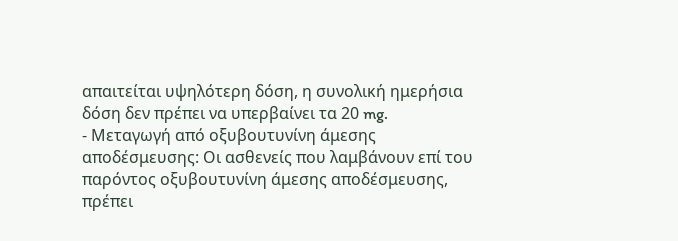απαιτείται υψηλότερη δόση, η συνολική ημερήσια δόση δεν πρέπει να υπερβαίνει τα 20 mg.
- Μεταγωγή από οξυβουτυνίνη άμεσης αποδέσμευσης: Οι ασθενείς που λαμβάνουν επί του παρόντος οξυβουτυνίνη άμεσης αποδέσμευσης, πρέπει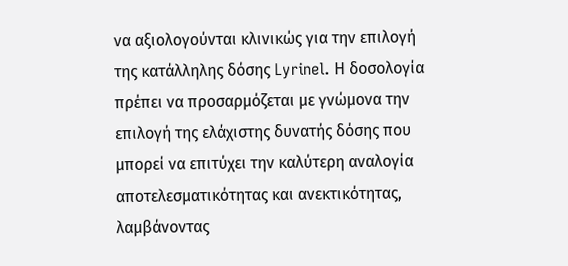να αξιολογούνται κλινικώς για την επιλογή της κατάλληλης δόσης Lyrinel. Η δοσολογία πρέπει να προσαρμόζεται με γνώμονα την επιλογή της ελάχιστης δυνατής δόσης που μπορεί να επιτύχει την καλύτερη αναλογία αποτελεσματικότητας και ανεκτικότητας, λαμβάνοντας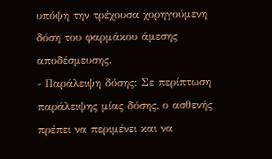υπόψη την τρέχουσα χορηγούμενη δόση του φαρμάκου άμεσης αποδέσμευσης.
- Παράλειψη δόσης: Σε περίπτωση παράλειψης μίας δόσης, ο ασθενής πρέπει να περιμένει και να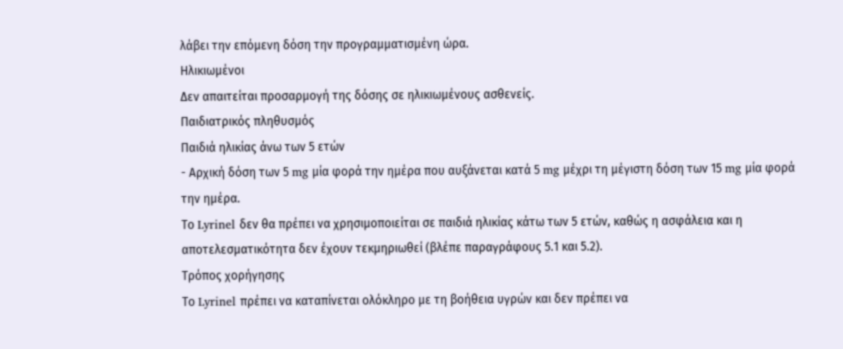λάβει την επόμενη δόση την προγραμματισμένη ώρα.
Ηλικιωμένοι
Δεν απαιτείται προσαρμογή της δόσης σε ηλικιωμένους ασθενείς.
Παιδιατρικός πληθυσμός
Παιδιά ηλικίας άνω των 5 ετών
- Αρχική δόση των 5 mg μία φορά την ημέρα που αυξάνεται κατά 5 mg μέχρι τη μέγιστη δόση των 15 mg μία φορά την ημέρα.
Το Lyrinel δεν θα πρέπει να χρησιμοποιείται σε παιδιά ηλικίας κάτω των 5 ετών, καθώς η ασφάλεια και η αποτελεσματικότητα δεν έχουν τεκμηριωθεί (βλέπε παραγράφους 5.1 και 5.2).
Τρόπος χορήγησης
Το Lyrinel πρέπει να καταπίνεται ολόκληρο με τη βοήθεια υγρών και δεν πρέπει να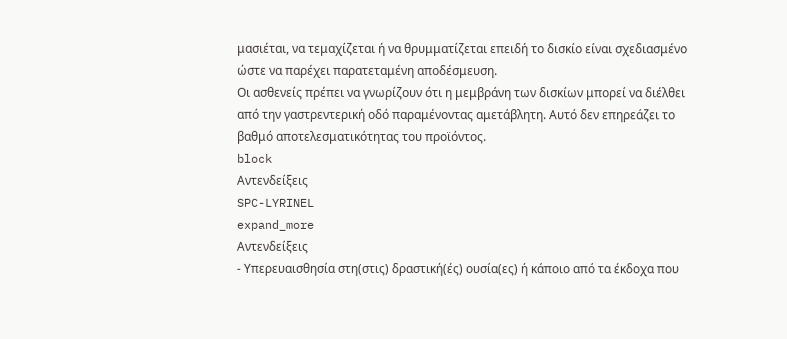μασιέται, να τεμαχίζεται ή να θρυμματίζεται επειδή το δισκίο είναι σχεδιασμένο ώστε να παρέχει παρατεταμένη αποδέσμευση.
Οι ασθενείς πρέπει να γνωρίζουν ότι η μεμβράνη των δισκίων μπορεί να διέλθει από την γαστρεντερική οδό παραμένοντας αμετάβλητη. Αυτό δεν επηρεάζει το βαθμό αποτελεσματικότητας του προϊόντος.
block
Αντενδείξεις
SPC-LYRINEL
expand_more
Αντενδείξεις
- Υπερευαισθησία στη(στις) δραστική(ές) ουσία(ες) ή κάποιο από τα έκδοχα που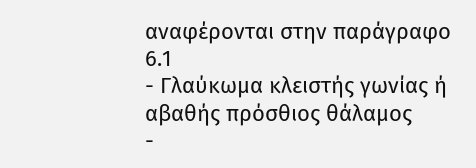αναφέρονται στην παράγραφο 6.1
- Γλαύκωμα κλειστής γωνίας ή αβαθής πρόσθιος θάλαμος
-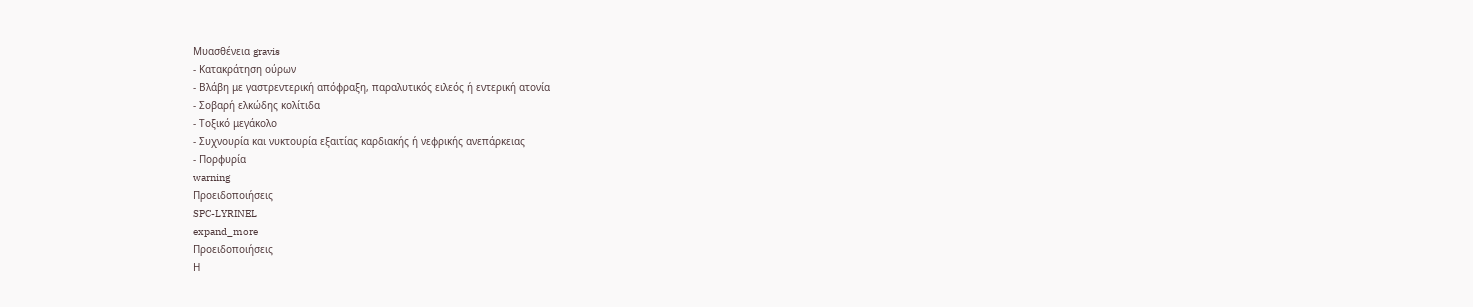Μυασθένεια gravis
- Κατακράτηση ούρων
- Βλάβη με γαστρεντερική απόφραξη, παραλυτικός ειλεός ή εντερική ατονία
- Σοβαρή ελκώδης κολίτιδα
- Τοξικό μεγάκολο
- Συχνουρία και νυκτουρία εξαιτίας καρδιακής ή νεφρικής ανεπάρκειας
- Πορφυρία
warning
Προειδοποιήσεις
SPC-LYRINEL
expand_more
Προειδοποιήσεις
Η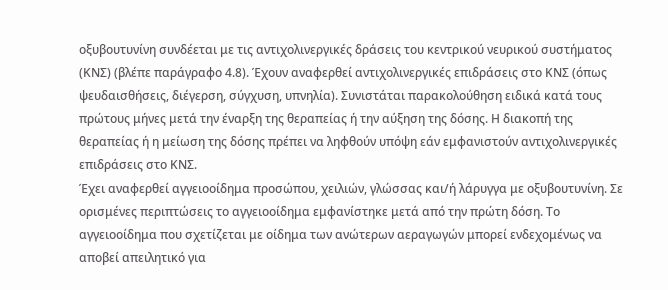οξυβουτυνίνη συνδέεται με τις αντιχολινεργικές δράσεις του κεντρικού νευρικού συστήματος (ΚΝΣ) (βλέπε παράγραφο 4.8). Έχουν αναφερθεί αντιχολινεργικές επιδράσεις στο ΚΝΣ (όπως ψευδαισθήσεις, διέγερση, σύγχυση, υπνηλία). Συνιστάται παρακολούθηση ειδικά κατά τους πρώτους μήνες μετά την έναρξη της θεραπείας ή την αύξηση της δόσης. Η διακοπή της θεραπείας ή η μείωση της δόσης πρέπει να ληφθούν υπόψη εάν εμφανιστούν αντιχολινεργικές επιδράσεις στο ΚΝΣ.
Έχει αναφερθεί αγγειοοίδημα προσώπου, χειλιών, γλώσσας και/ή λάρυγγα με οξυβουτυνίνη. Σε ορισμένες περιπτώσεις το αγγειοοίδημα εμφανίστηκε μετά από την πρώτη δόση. Το αγγειοοίδημα που σχετίζεται με οίδημα των ανώτερων αεραγωγών μπορεί ενδεχομένως να αποβεί απειλητικό για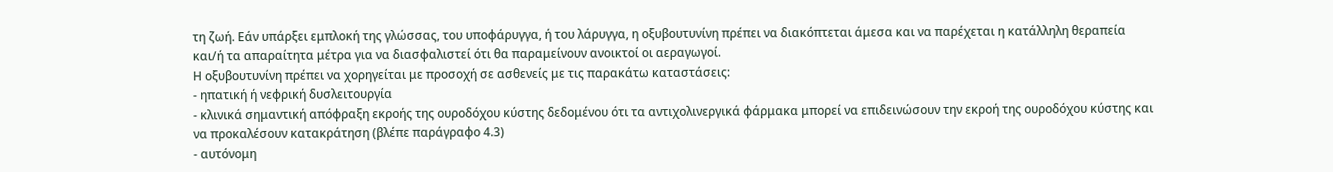τη ζωή. Εάν υπάρξει εμπλοκή της γλώσσας, του υποφάρυγγα, ή του λάρυγγα, η οξυβουτυνίνη πρέπει να διακόπτεται άμεσα και να παρέχεται η κατάλληλη θεραπεία και/ή τα απαραίτητα μέτρα για να διασφαλιστεί ότι θα παραμείνουν ανοικτοί οι αεραγωγοί.
Η οξυβουτυνίνη πρέπει να χορηγείται με προσοχή σε ασθενείς με τις παρακάτω καταστάσεις:
- ηπατική ή νεφρική δυσλειτουργία
- κλινικά σημαντική απόφραξη εκροής της ουροδόχου κύστης δεδομένου ότι τα αντιχολινεργικά φάρμακα μπορεί να επιδεινώσουν την εκροή της ουροδόχου κύστης και να προκαλέσουν κατακράτηση (βλέπε παράγραφο 4.3)
- αυτόνομη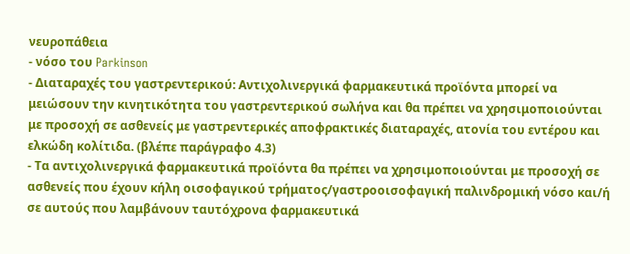νευροπάθεια
- νόσο του Parkinson
- Διαταραχές του γαστρεντερικού: Αντιχολινεργικά φαρμακευτικά προϊόντα μπορεί να μειώσουν την κινητικότητα του γαστρεντερικού σωλήνα και θα πρέπει να χρησιμοποιούνται με προσοχή σε ασθενείς με γαστρεντερικές αποφρακτικές διαταραχές, ατονία του εντέρου και ελκώδη κολίτιδα. (βλέπε παράγραφο 4.3)
- Τα αντιχολινεργικά φαρμακευτικά προϊόντα θα πρέπει να χρησιμοποιούνται με προσοχή σε ασθενείς που έχουν κήλη οισοφαγικού τρήματος/γαστροοισοφαγική παλινδρομική νόσο και/ή σε αυτούς που λαμβάνουν ταυτόχρονα φαρμακευτικά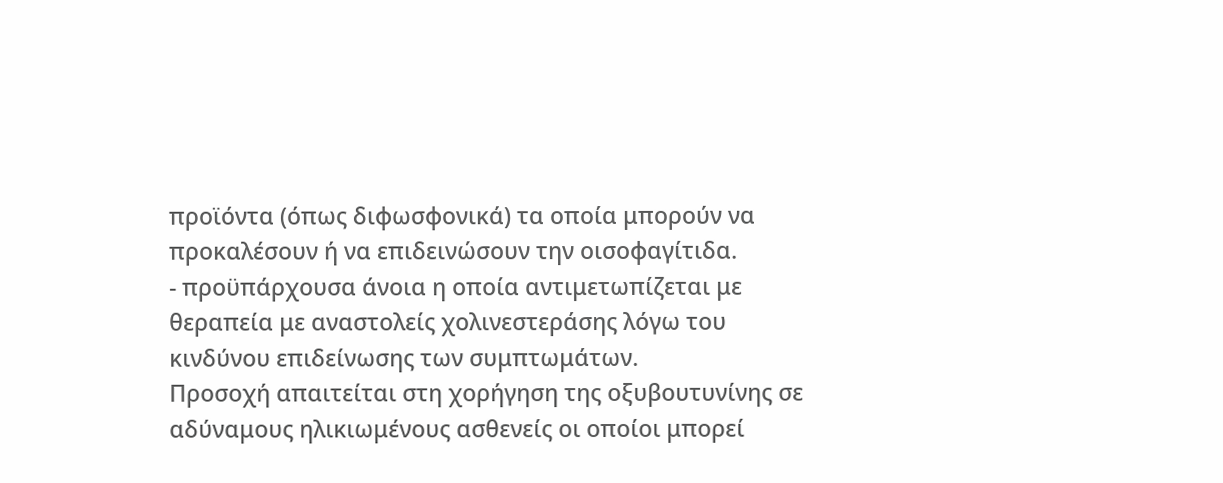προϊόντα (όπως διφωσφονικά) τα οποία μπορούν να προκαλέσουν ή να επιδεινώσουν την οισοφαγίτιδα.
- προϋπάρχουσα άνοια η οποία αντιμετωπίζεται με θεραπεία με αναστολείς χολινεστεράσης λόγω του κινδύνου επιδείνωσης των συμπτωμάτων.
Προσοχή απαιτείται στη χορήγηση της οξυβουτυνίνης σε αδύναμους ηλικιωμένους ασθενείς οι οποίοι μπορεί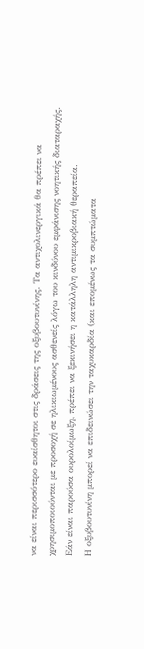να είναι περισσότερο ευαίσθητοι στις δράσεις της οξυβουτυνίνης. Τα αντιχολινεργικά θα πρέπει να χρησιμοποιούνται με προσοχή σε ηλικιωμένους ασθενείς λόγω του κινδύνου εμφάνισης νοητικής διαταραχής.
Εάν είναι παρούσα ουρολοίμωξη, πρέπει να ξεκινήσει η κατάλληλη αντιμικροβιακή θεραπεία.
Η οξυβουτυνίνη μπορεί να επιδεινώσει την ταχυκαρδία (και επομένως τα συμπτώματα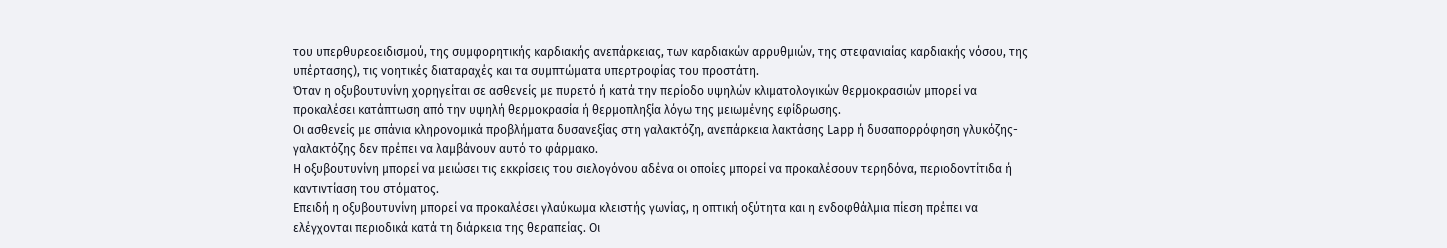του υπερθυρεοειδισμού, της συμφορητικής καρδιακής ανεπάρκειας, των καρδιακών αρρυθμιών, της στεφανιαίας καρδιακής νόσου, της υπέρτασης), τις νοητικές διαταραχές και τα συμπτώματα υπερτροφίας του προστάτη.
Όταν η οξυβουτυνίνη χορηγείται σε ασθενείς με πυρετό ή κατά την περίοδο υψηλών κλιματολογικών θερμοκρασιών μπορεί να προκαλέσει κατάπτωση από την υψηλή θερμοκρασία ή θερμοπληξία λόγω της μειωμένης εφίδρωσης.
Οι ασθενείς με σπάνια κληρονομικά προβλήματα δυσανεξίας στη γαλακτόζη, ανεπάρκεια λακτάσης Lapp ή δυσαπορρόφηση γλυκόζης-γαλακτόζης δεν πρέπει να λαμβάνουν αυτό το φάρμακο.
Η οξυβουτυνίνη μπορεί να μειώσει τις εκκρίσεις του σιελογόνου αδένα οι οποίες μπορεί να προκαλέσουν τερηδόνα, περιοδοντίτιδα ή καντιντίαση του στόματος.
Επειδή η οξυβουτυνίνη μπορεί να προκαλέσει γλαύκωμα κλειστής γωνίας, η οπτική οξύτητα και η ενδοφθάλμια πίεση πρέπει να ελέγχονται περιοδικά κατά τη διάρκεια της θεραπείας. Οι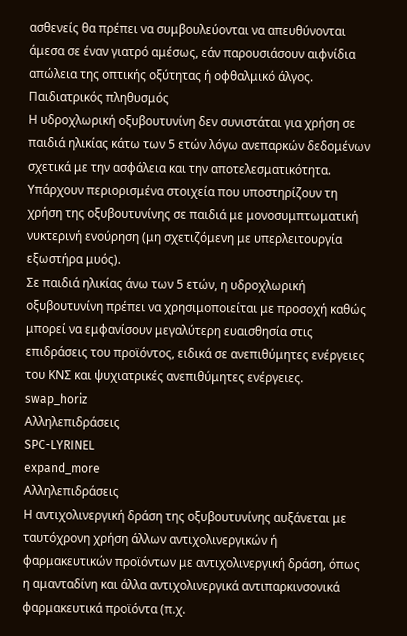ασθενείς θα πρέπει να συμβουλεύονται να απευθύνονται άμεσα σε έναν γιατρό αμέσως, εάν παρουσιάσουν αιφνίδια απώλεια της οπτικής οξύτητας ή οφθαλμικό άλγος.
Παιδιατρικός πληθυσμός
Η υδροχλωρική οξυβουτυνίνη δεν συνιστάται για χρήση σε παιδιά ηλικίας κάτω των 5 ετών λόγω ανεπαρκών δεδομένων σχετικά με την ασφάλεια και την αποτελεσματικότητα.
Υπάρχουν περιορισμένα στοιχεία που υποστηρίζουν τη χρήση της οξυβουτυνίνης σε παιδιά με μονοσυμπτωματική νυκτερινή ενούρηση (μη σχετιζόμενη με υπερλειτουργία εξωστήρα μυός).
Σε παιδιά ηλικίας άνω των 5 ετών, η υδροχλωρική οξυβουτυνίνη πρέπει να χρησιμοποιείται με προσοχή καθώς μπορεί να εμφανίσουν μεγαλύτερη ευαισθησία στις επιδράσεις του προϊόντος, ειδικά σε ανεπιθύμητες ενέργειες του ΚΝΣ και ψυχιατρικές ανεπιθύμητες ενέργειες.
swap_horiz
Αλληλεπιδράσεις
SPC-LYRINEL
expand_more
Αλληλεπιδράσεις
Η αντιχολινεργική δράση της οξυβουτυνίνης αυξάνεται με ταυτόχρονη χρήση άλλων αντιχολινεργικών ή φαρμακευτικών προϊόντων με αντιχολινεργική δράση, όπως η αμανταδίνη και άλλα αντιχολινεργικά αντιπαρκινσονικά φαρμακευτικά προϊόντα (π.χ.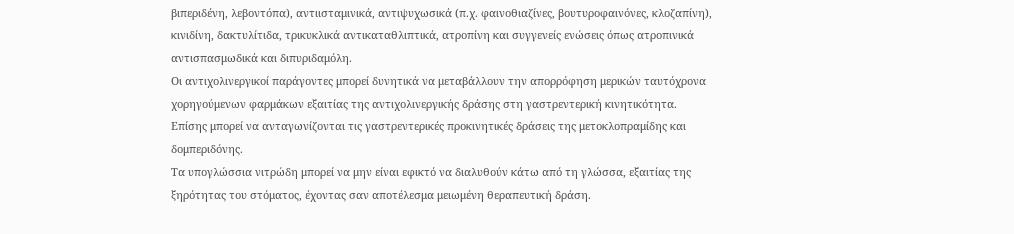βιπεριδένη, λεβοντόπα), αντιισταμινικά, αντιψυχωσικά (π.χ. φαινοθιαζίνες, βουτυροφαινόνες, κλοζαπίνη), κινιδίνη, δακτυλίτιδα, τρικυκλικά αντικαταθλιπτικά, ατροπίνη και συγγενείς ενώσεις όπως ατροπινικά αντισπασμωδικά και διπυριδαμόλη.
Οι αντιχολινεργικοί παράγοντες μπορεί δυνητικά να μεταβάλλουν την απορρόφηση μερικών ταυτόχρονα χορηγούμενων φαρμάκων εξαιτίας της αντιχολινεργικής δράσης στη γαστρεντερική κινητικότητα. Επίσης μπορεί να ανταγωνίζονται τις γαστρεντερικές προκινητικές δράσεις της μετοκλοπραμίδης και δομπεριδόνης.
Τα υπογλώσσια νιτρώδη μπορεί να μην είναι εφικτό να διαλυθούν κάτω από τη γλώσσα, εξαιτίας της ξηρότητας του στόματος, έχοντας σαν αποτέλεσμα μειωμένη θεραπευτική δράση.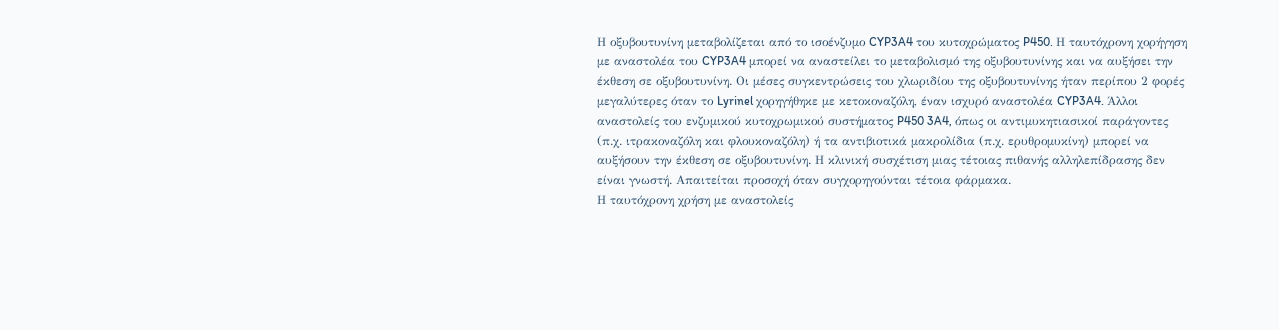Η οξυβουτυνίνη μεταβολίζεται από το ισοένζυμο CYP3A4 του κυτοχρώματος P450. Η ταυτόχρονη χορήγηση με αναστολέα του CYP3A4 μπορεί να αναστείλει το μεταβολισμό της οξυβουτυνίνης και να αυξήσει την έκθεση σε οξυβουτυνίνη. Οι μέσες συγκεντρώσεις του χλωριδίου της οξυβουτυνίνης ήταν περίπου 2 φορές μεγαλύτερες όταν το Lyrinel χορηγήθηκε με κετοκοναζόλη, έναν ισχυρό αναστολέα CYP3A4. Άλλοι αναστολείς του ενζυμικού κυτοχρωμικού συστήματος P450 3A4, όπως οι αντιμυκητιασικοί παράγοντες (π.χ. ιτρακοναζόλη και φλουκοναζόλη) ή τα αντιβιοτικά μακρολίδια (π.χ. ερυθρομυκίνη) μπορεί να αυξήσουν την έκθεση σε οξυβουτυνίνη. Η κλινική συσχέτιση μιας τέτοιας πιθανής αλληλεπίδρασης δεν είναι γνωστή. Απαιτείται προσοχή όταν συγχορηγούνται τέτοια φάρμακα.
Η ταυτόχρονη χρήση με αναστολείς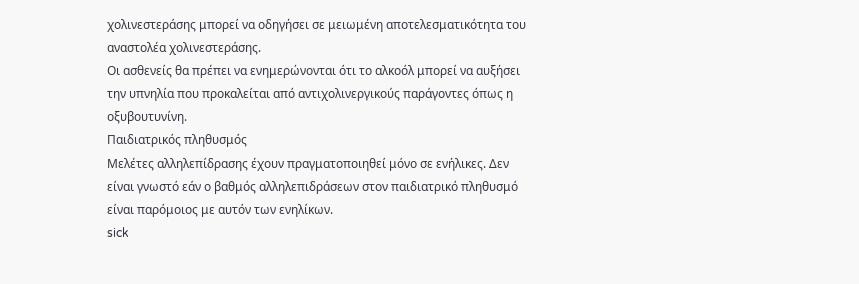χολινεστεράσης μπορεί να οδηγήσει σε μειωμένη αποτελεσματικότητα του αναστολέα χολινεστεράσης.
Οι ασθενείς θα πρέπει να ενημερώνονται ότι το αλκοόλ μπορεί να αυξήσει την υπνηλία που προκαλείται από αντιχολινεργικούς παράγοντες όπως η οξυβουτυνίνη.
Παιδιατρικός πληθυσμός
Μελέτες αλληλεπίδρασης έχουν πραγματοποιηθεί μόνο σε ενήλικες. Δεν είναι γνωστό εάν ο βαθμός αλληλεπιδράσεων στον παιδιατρικό πληθυσμό είναι παρόμοιος με αυτόν των ενηλίκων.
sick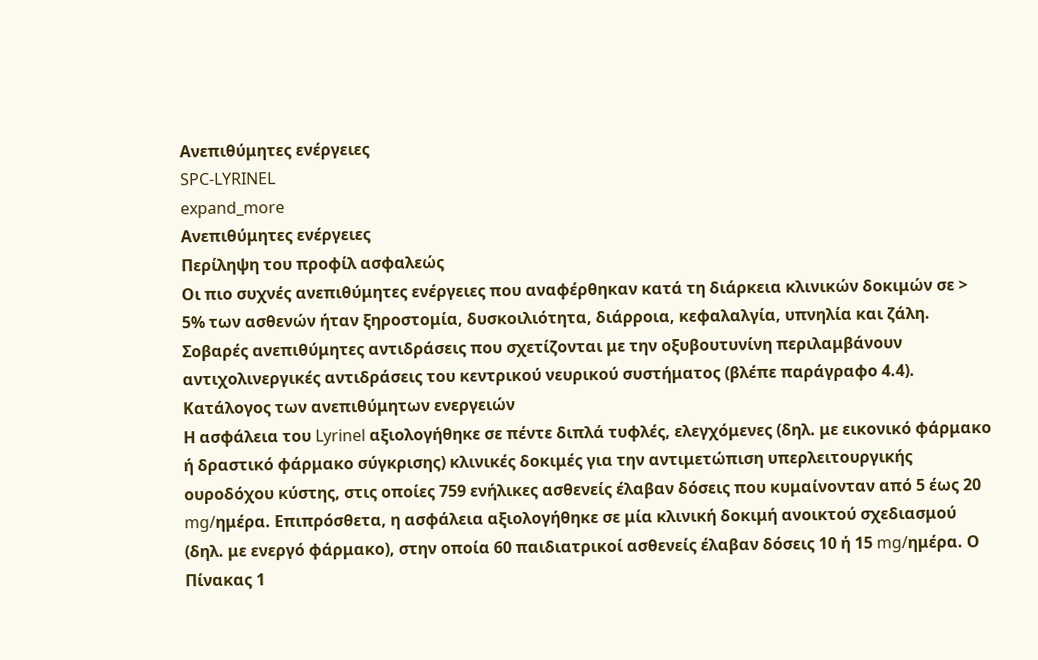Ανεπιθύμητες ενέργειες
SPC-LYRINEL
expand_more
Ανεπιθύμητες ενέργειες
Περίληψη του προφίλ ασφαλεώς
Οι πιο συχνές ανεπιθύμητες ενέργειες που αναφέρθηκαν κατά τη διάρκεια κλινικών δοκιμών σε > 5% των ασθενών ήταν ξηροστομία, δυσκοιλιότητα, διάρροια, κεφαλαλγία, υπνηλία και ζάλη.
Σοβαρές ανεπιθύμητες αντιδράσεις που σχετίζονται με την οξυβουτυνίνη περιλαμβάνουν αντιχολινεργικές αντιδράσεις του κεντρικού νευρικού συστήματος (βλέπε παράγραφο 4.4).
Κατάλογος των ανεπιθύμητων ενεργειών
Η ασφάλεια του Lyrinel αξιολογήθηκε σε πέντε διπλά τυφλές, ελεγχόμενες (δηλ. με εικονικό φάρμακο ή δραστικό φάρμακο σύγκρισης) κλινικές δοκιμές για την αντιμετώπιση υπερλειτουργικής ουροδόχου κύστης, στις οποίες 759 ενήλικες ασθενείς έλαβαν δόσεις που κυμαίνονταν από 5 έως 20 mg/ημέρα. Επιπρόσθετα, η ασφάλεια αξιολογήθηκε σε μία κλινική δοκιμή ανοικτού σχεδιασμού (δηλ. με ενεργό φάρμακο), στην οποία 60 παιδιατρικοί ασθενείς έλαβαν δόσεις 10 ή 15 mg/ημέρα. Ο Πίνακας 1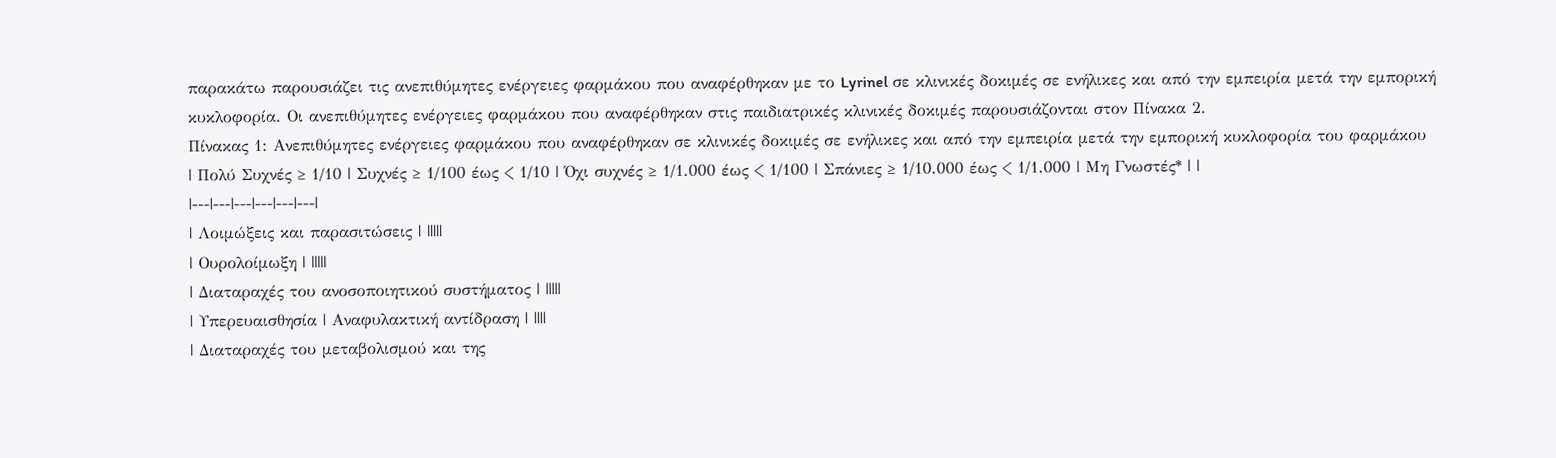παρακάτω παρουσιάζει τις ανεπιθύμητες ενέργειες φαρμάκου που αναφέρθηκαν με το Lyrinel σε κλινικές δοκιμές σε ενήλικες και από την εμπειρία μετά την εμπορική κυκλοφορία. Οι ανεπιθύμητες ενέργειες φαρμάκου που αναφέρθηκαν στις παιδιατρικές κλινικές δοκιμές παρουσιάζονται στον Πίνακα 2.
Πίνακας 1: Ανεπιθύμητες ενέργειες φαρμάκου που αναφέρθηκαν σε κλινικές δοκιμές σε ενήλικες και από την εμπειρία μετά την εμπορική κυκλοφορία του φαρμάκου
| Πολύ Συχνές ≥ 1/10 | Συχνές ≥ 1/100 έως < 1/10 | Όχι συχνές ≥ 1/1.000 έως < 1/100 | Σπάνιες ≥ 1/10.000 έως < 1/1.000 | Μη Γνωστές* | |
|---|---|---|---|---|---|
| Λοιμώξεις και παρασιτώσεις | |||||
| Ουρολοίμωξη | |||||
| Διαταραχές του ανοσοποιητικού συστήματος | |||||
| Υπερευαισθησία | Αναφυλακτική αντίδραση | ||||
| Διαταραχές του μεταβολισμού και της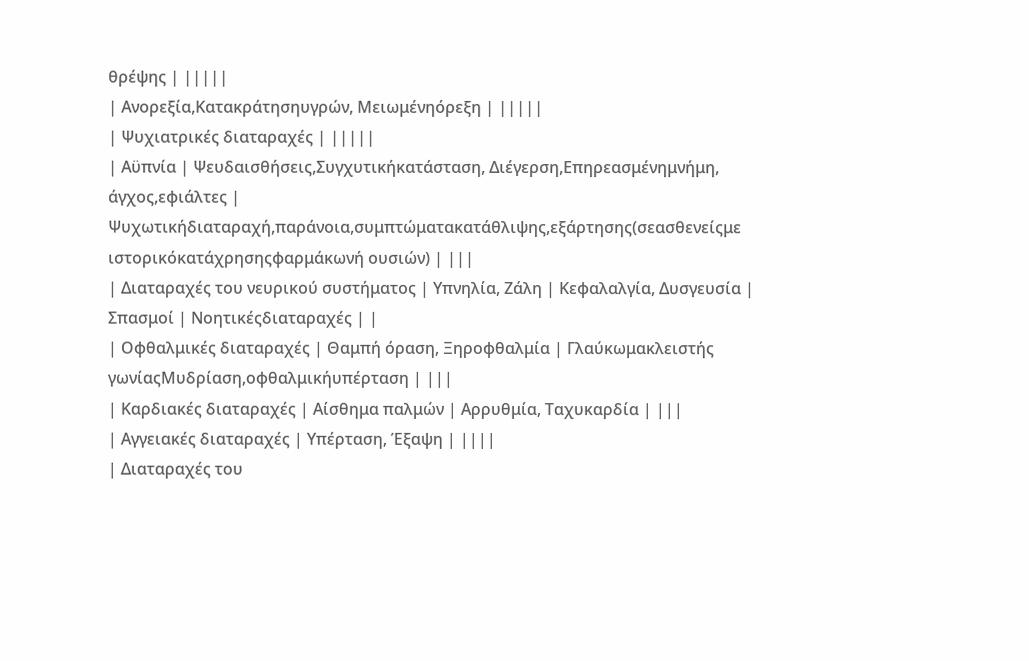θρέψης | |||||
| Ανορεξία,Κατακράτησηυγρών, Μειωμένηόρεξη | |||||
| Ψυχιατρικές διαταραχές | |||||
| Αϋπνία | Ψευδαισθήσεις,Συγχυτικήκατάσταση, Διέγερση,Επηρεασμένημνήμη, άγχος,εφιάλτες | Ψυχωτικήδιαταραχή,παράνοια,συμπτώματακατάθλιψης,εξάρτησης(σεασθενείςμε ιστορικόκατάχρησηςφαρμάκωνή ουσιών) | |||
| Διαταραχές του νευρικού συστήματος | Υπνηλία, Ζάλη | Κεφαλαλγία, Δυσγευσία | Σπασμοί | Νοητικέςδιαταραχές | |
| Οφθαλμικές διαταραχές | Θαμπή όραση, Ξηροφθαλμία | Γλαύκωμακλειστής γωνίαςΜυδρίαση,οφθαλμικήυπέρταση | |||
| Καρδιακές διαταραχές | Αίσθημα παλμών | Αρρυθμία, Ταχυκαρδία | |||
| Αγγειακές διαταραχές | Υπέρταση, Έξαψη | ||||
| Διαταραχές του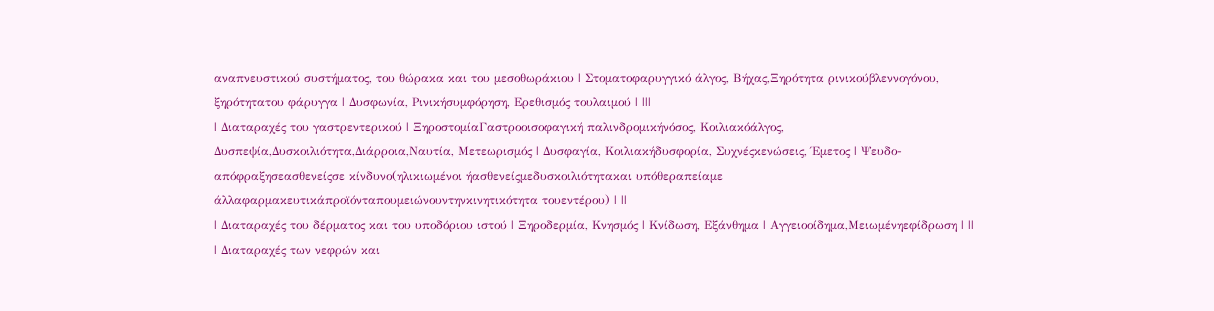αναπνευστικού συστήματος, του θώρακα και του μεσοθωράκιου | Στοματοφαρυγγικό άλγος, Βήχας,Ξηρότητα ρινικούβλεννογόνου, ξηρότητατου φάρυγγα | Δυσφωνία, Ρινικήσυμφόρηση, Ερεθισμός τουλαιμού | |||
| Διαταραχές του γαστρεντερικού | ΞηροστομίαΓαστροοισοφαγική παλινδρομικήνόσος, Κοιλιακόάλγος, Δυσπεψία,Δυσκοιλιότητα,Διάρροια,Ναυτία, Μετεωρισμός | Δυσφαγία, Κοιλιακήδυσφορία, Συχνέςκενώσεις, Έμετος | Ψευδο-απόφραξησεασθενείςσε κίνδυνο(ηλικιωμένοι ήασθενείςμεδυσκοιλιότητακαι υπόθεραπείαμε άλλαφαρμακευτικάπροϊόνταπουμειώνουντηνκινητικότητα τουεντέρου) | ||
| Διαταραχές του δέρματος και του υποδόριου ιστού | Ξηροδερμία, Κνησμός | Κνίδωση, Εξάνθημα | Αγγειοοίδημα,Μειωμένηεφίδρωση | ||
| Διαταραχές των νεφρών και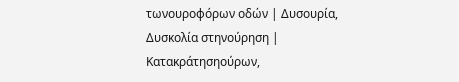τωνουροφόρων οδών | Δυσουρία, Δυσκολία στηνούρηση | Κατακράτησηούρων,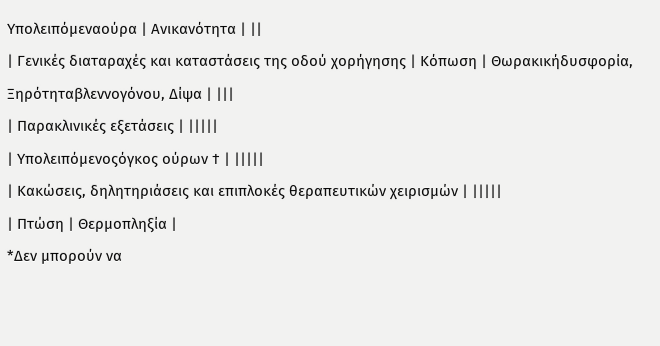Υπολειπόμεναούρα | Ανικανότητα | ||
| Γενικές διαταραχές και καταστάσεις της οδού χορήγησης | Κόπωση | Θωρακικήδυσφορία, Ξηρότηταβλεννογόνου, Δίψα | |||
| Παρακλινικές εξετάσεις | |||||
| Υπολειπόμενοςόγκος ούρων † | |||||
| Κακώσεις, δηλητηριάσεις και επιπλοκές θεραπευτικών χειρισμών | |||||
| Πτώση | Θερμοπληξία |
*Δεν μπορούν να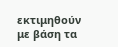εκτιμηθούν με βάση τα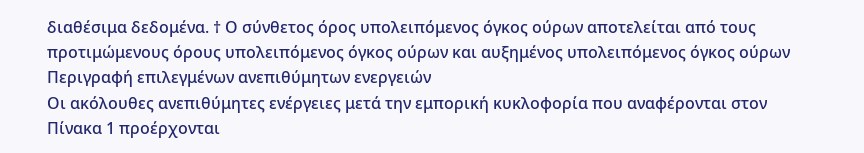διαθέσιμα δεδομένα. † Ο σύνθετος όρος υπολειπόμενος όγκος ούρων αποτελείται από τους προτιμώμενους όρους υπολειπόμενος όγκος ούρων και αυξημένος υπολειπόμενος όγκος ούρων
Περιγραφή επιλεγμένων ανεπιθύμητων ενεργειών
Οι ακόλουθες ανεπιθύμητες ενέργειες μετά την εμπορική κυκλοφορία που αναφέρονται στον Πίνακα 1 προέρχονται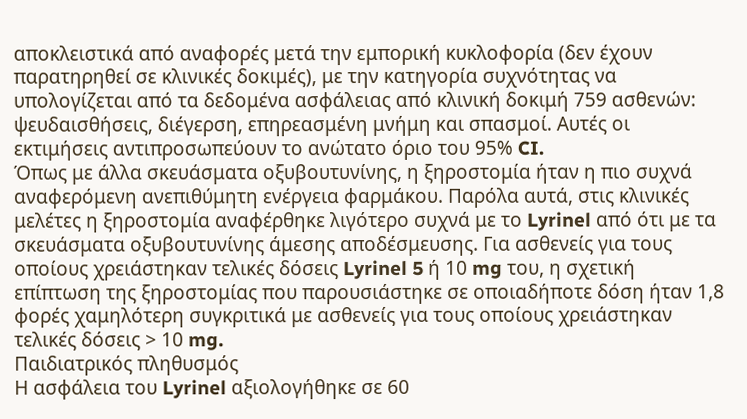αποκλειστικά από αναφορές μετά την εμπορική κυκλοφορία (δεν έχουν παρατηρηθεί σε κλινικές δοκιμές), με την κατηγορία συχνότητας να υπολογίζεται από τα δεδομένα ασφάλειας από κλινική δοκιμή 759 ασθενών: ψευδαισθήσεις, διέγερση, επηρεασμένη μνήμη και σπασμοί. Αυτές οι εκτιμήσεις αντιπροσωπεύουν το ανώτατο όριο του 95% CI.
Όπως με άλλα σκευάσματα οξυβουτυνίνης, η ξηροστομία ήταν η πιο συχνά αναφερόμενη ανεπιθύμητη ενέργεια φαρμάκου. Παρόλα αυτά, στις κλινικές μελέτες η ξηροστομία αναφέρθηκε λιγότερο συχνά με το Lyrinel από ότι με τα σκευάσματα οξυβουτυνίνης άμεσης αποδέσμευσης. Για ασθενείς για τους οποίους χρειάστηκαν τελικές δόσεις Lyrinel 5 ή 10 mg του, η σχετική επίπτωση της ξηροστομίας που παρουσιάστηκε σε οποιαδήποτε δόση ήταν 1,8 φορές χαμηλότερη συγκριτικά με ασθενείς για τους οποίους χρειάστηκαν τελικές δόσεις > 10 mg.
Παιδιατρικός πληθυσμός
Η ασφάλεια του Lyrinel αξιολογήθηκε σε 60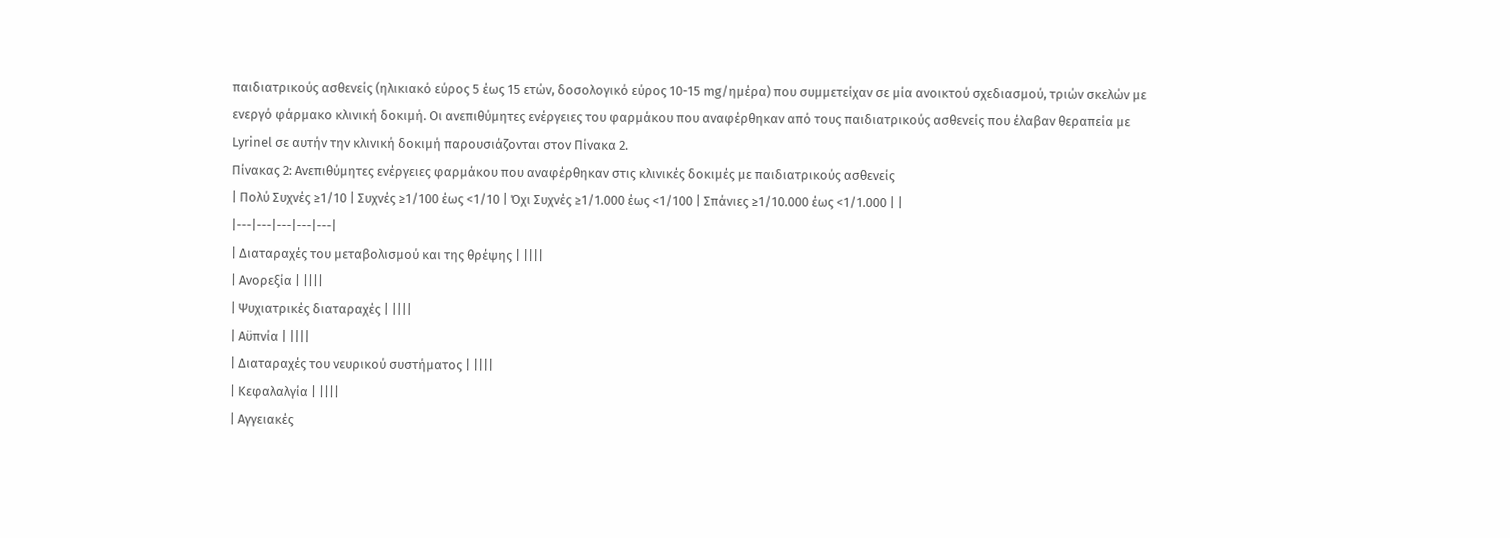παιδιατρικούς ασθενείς (ηλικιακό εύρος 5 έως 15 ετών, δοσολογικό εύρος 10-15 mg/ημέρα) που συμμετείχαν σε μία ανοικτού σχεδιασμού, τριών σκελών με ενεργό φάρμακο κλινική δοκιμή. Οι ανεπιθύμητες ενέργειες του φαρμάκου που αναφέρθηκαν από τους παιδιατρικούς ασθενείς που έλαβαν θεραπεία με Lyrinel σε αυτήν την κλινική δοκιμή παρουσιάζονται στον Πίνακα 2.
Πίνακας 2: Ανεπιθύμητες ενέργειες φαρμάκου που αναφέρθηκαν στις κλινικές δοκιμές με παιδιατρικούς ασθενείς
| Πολύ Συχνές ≥1/10 | Συχνές ≥1/100 έως <1/10 | Όχι Συχνές ≥1/1.000 έως <1/100 | Σπάνιες ≥1/10.000 έως <1/1.000 | |
|---|---|---|---|---|
| Διαταραχές του μεταβολισμού και της θρέψης | ||||
| Ανορεξία | ||||
| Ψυχιατρικές διαταραχές | ||||
| Αϋπνία | ||||
| Διαταραχές του νευρικού συστήματος | ||||
| Κεφαλαλγία | ||||
| Αγγειακές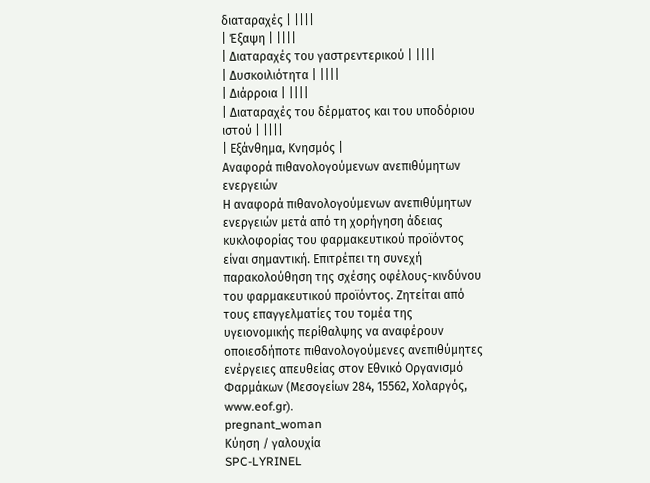διαταραχές | ||||
| Έξαψη | ||||
| Διαταραχές του γαστρεντερικού | ||||
| Δυσκοιλιότητα | ||||
| Διάρροια | ||||
| Διαταραχές του δέρματος και του υποδόριου ιστού | ||||
| Εξάνθημα, Κνησμός |
Αναφορά πιθανολογούμενων ανεπιθύμητων ενεργειών
Η αναφορά πιθανολογούμενων ανεπιθύμητων ενεργειών μετά από τη χορήγηση άδειας κυκλοφορίας του φαρμακευτικού προϊόντος είναι σημαντική. Επιτρέπει τη συνεχή παρακολούθηση της σχέσης οφέλους-κινδύνου του φαρμακευτικού προϊόντος. Ζητείται από τους επαγγελματίες του τομέα της υγειονομικής περίθαλψης να αναφέρουν οποιεσδήποτε πιθανολογούμενες ανεπιθύμητες ενέργειες απευθείας στον Εθνικό Οργανισμό Φαρμάκων (Μεσογείων 284, 15562, Χολαργός, www.eof.gr).
pregnant_woman
Κύηση / γαλουχία
SPC-LYRINEL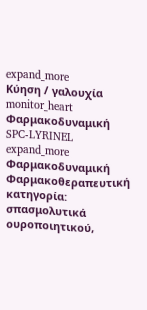expand_more
Κύηση / γαλουχία
monitor_heart
Φαρμακοδυναμική
SPC-LYRINEL
expand_more
Φαρμακοδυναμική
Φαρμακοθεραπευτική κατηγορία: σπασμολυτικά ουροποιητικού,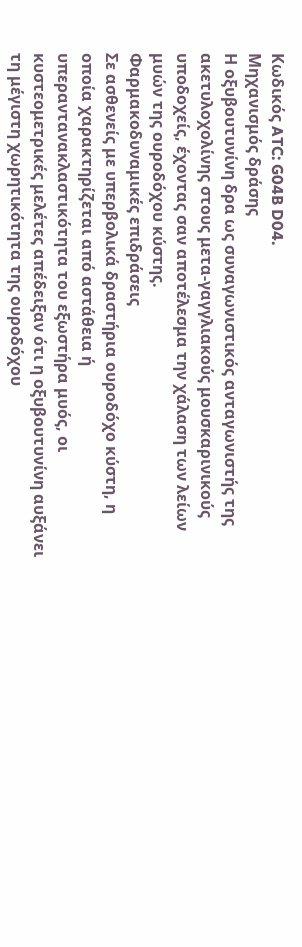Κωδικός ATC: G04B D04.
Μηχανισμός δράσης
Η οξυβουτυνίνη δρα ως συναγωνιστικός ανταγωνιστής της ακετυλοχολίνης στους μετα-γαγγλιακούς μουσκαρινικούς υποδοχείς, έχοντας σαν αποτέλεσμα την χάλαση των λείων μυών της ουροδόχου κύστης.
Φαρμακοδυναμικές επιδράσεις
Σε ασθενείς με υπερβολικά δραστήρια ουροδόχο κύστη, η οποία χαρακτηρίζεται από αστάθεια ή υπεραντανακλαστικότητα του εξωστήρα μυός, οι κυστεομετρικές μελέτες απέδειξαν ότι η οξυβουτυνίνη αυξάνει τη μέγιστη χωρητικότητα της ουροδόχου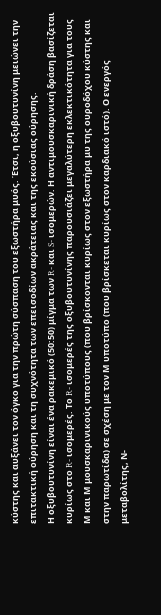κύστης και αυξάνει τον όγκο για την πρώτη σύσπαση του εξωστήρα μυός. Έτσι, η οξυβουτυνίνη μειώνει την επιτακτική ούρηση και τη συχνότητα των επεισοδίων ακράτειας και της εκούσιας ούρησης.
Η οξυβουτυνίνη είναι ένα ρακεμικό (50:50) μίγμα των R- και S- ισομερών. Η αντιμουσκαρινική δράση βασίζεται κυρίως στο R- ισομερές. Το R- ισομερές της οξυβουτυνίνης παρουσιάζει μεγαλύτερη εκλεκτικότητα για τους Μ και Μ μουσκαρινικούς υποτύπους (που βρίσκονται κυρίως στον εξωστήρα μυ της ουροδόχου κύστης και στην παρωτίδα) σε σχέση με τον Μ υποτύπο (που βρίσκεται κυρίως στον καρδιακό ιστό). Ο ενεργός μεταβολίτης, Ν-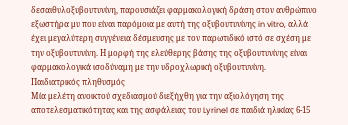δεσαιθυλοξυβουτυνίνη, παρουσιάζει φαρμακολογική δράση στον ανθρώπινο εξωστήρα μυ που είναι παρόμοια με αυτή της οξυβουτυνίνης in vitro, αλλά έχει μεγαλύτερη συγγένεια δέσμευσης με τον παρωτιδικό ιστό σε σχέση με την οξυβουτυνίνη. Η μορφή της ελεύθερης βάσης της οξυβουτυνίνης είναι φαρμακολογικά ισοδύναμη με την υδροχλωρική οξυβουτυνίνη.
Παιδιατρικός πληθυσμός
Μία μελέτη ανοικτού σχεδιασμού διεξήχθη για την αξιολόγηση της αποτελεσματικότητας και της ασφάλειας του Lyrinel σε παιδιά ηλικίας 6-15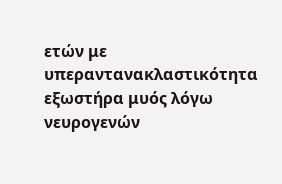ετών με υπεραντανακλαστικότητα εξωστήρα μυός λόγω νευρογενών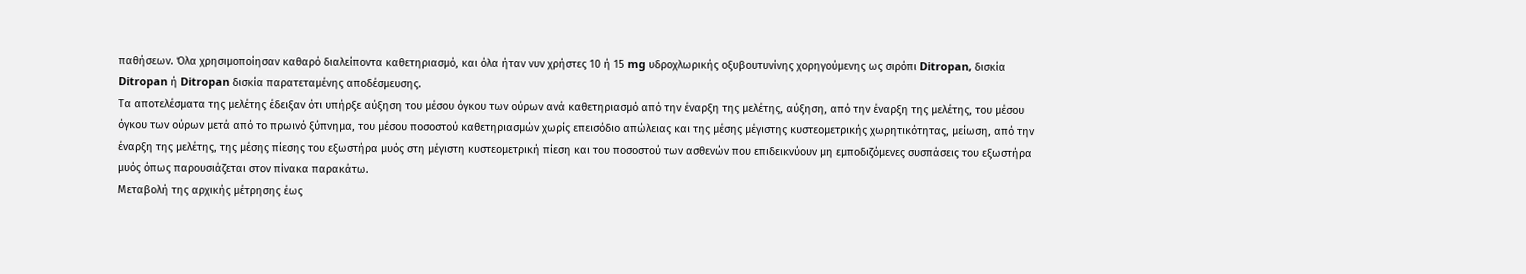παθήσεων. Όλα χρησιμοποίησαν καθαρό διαλείποντα καθετηριασμό, και όλα ήταν νυν χρήστες 10 ή 15 mg υδροχλωρικής οξυβουτυνίνης χορηγούμενης ως σιρόπι Ditropan, δισκία Ditropan ή Ditropan δισκία παρατεταμένης αποδέσμευσης.
Τα αποτελέσματα της μελέτης έδειξαν ότι υπήρξε αύξηση του μέσου όγκου των ούρων ανά καθετηριασμό από την έναρξη της μελέτης, αύξηση, από την έναρξη της μελέτης, του μέσου όγκου των ούρων μετά από το πρωινό ξύπνημα, του μέσου ποσοστού καθετηριασμών χωρίς επεισόδιο απώλειας και της μέσης μέγιστης κυστεομετρικής χωρητικότητας, μείωση, από την έναρξη της μελέτης, της μέσης πίεσης του εξωστήρα μυός στη μέγιστη κυστεομετρική πίεση και του ποσοστού των ασθενών που επιδεικνύουν μη εμποδιζόμενες συσπάσεις του εξωστήρα μυός όπως παρουσιάζεται στον πίνακα παρακάτω.
Μεταβολή της αρχικής μέτρησης έως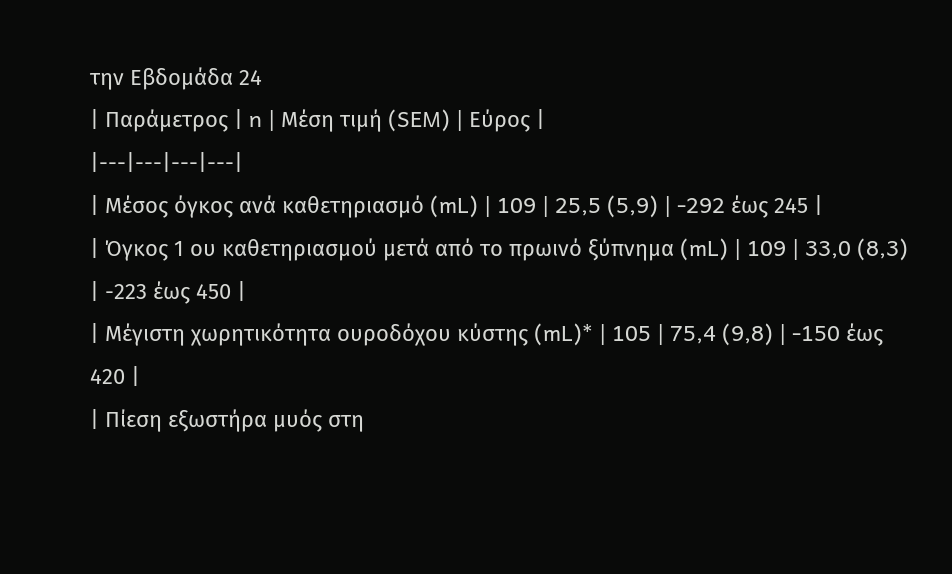την Εβδομάδα 24
| Παράμετρος | n | Μέση τιμή (SEM) | Εύρος |
|---|---|---|---|
| Μέσος όγκος ανά καθετηριασμό (mL) | 109 | 25,5 (5,9) | -292 έως 245 |
| Όγκος 1 ου καθετηριασμού μετά από το πρωινό ξύπνημα (mL) | 109 | 33,0 (8,3) | -223 έως 450 |
| Μέγιστη χωρητικότητα ουροδόχου κύστης (mL)* | 105 | 75,4 (9,8) | -150 έως 420 |
| Πίεση εξωστήρα μυός στη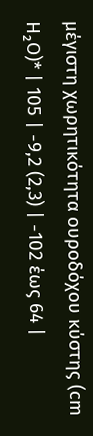μέγιστη χωρητικότητα ουροδόχου κύστης (cm H₂O)* | 105 | -9,2 (2,3) | -102 έως 64 |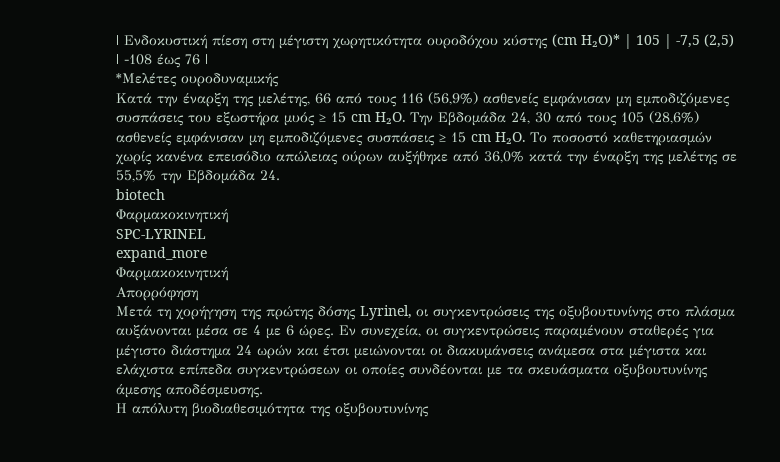| Ενδοκυστική πίεση στη μέγιστη χωρητικότητα ουροδόχου κύστης (cm H₂O)* | 105 | -7,5 (2,5) | -108 έως 76 |
*Μελέτες ουροδυναμικής
Κατά την έναρξη της μελέτης, 66 από τους 116 (56,9%) ασθενείς εμφάνισαν μη εμποδιζόμενες συσπάσεις του εξωστήρα μυός ≥ 15 cm H₂O. Την Εβδομάδα 24, 30 από τους 105 (28,6%) ασθενείς εμφάνισαν μη εμποδιζόμενες συσπάσεις ≥ 15 cm H₂O. Το ποσοστό καθετηριασμών χωρίς κανένα επεισόδιο απώλειας ούρων αυξήθηκε από 36,0% κατά την έναρξη της μελέτης σε 55,5% την Εβδομάδα 24.
biotech
Φαρμακοκινητική
SPC-LYRINEL
expand_more
Φαρμακοκινητική
Απορρόφηση
Μετά τη χορήγηση της πρώτης δόσης Lyrinel, οι συγκεντρώσεις της οξυβουτυνίνης στο πλάσμα αυξάνονται μέσα σε 4 με 6 ώρες. Εν συνεχεία, οι συγκεντρώσεις παραμένουν σταθερές για μέγιστο διάστημα 24 ωρών και έτσι μειώνονται οι διακυμάνσεις ανάμεσα στα μέγιστα και ελάχιστα επίπεδα συγκεντρώσεων οι οποίες συνδέονται με τα σκευάσματα οξυβουτυνίνης άμεσης αποδέσμευσης.
Η απόλυτη βιοδιαθεσιμότητα της οξυβουτυνίνης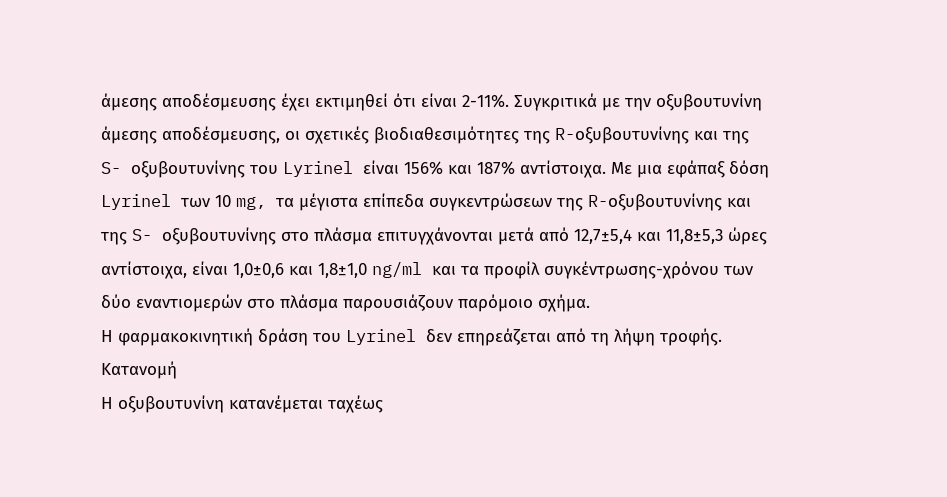άμεσης αποδέσμευσης έχει εκτιμηθεί ότι είναι 2-11%. Συγκριτικά με την οξυβουτυνίνη άμεσης αποδέσμευσης, οι σχετικές βιοδιαθεσιμότητες της R-οξυβουτυνίνης και της S- οξυβουτυνίνης του Lyrinel είναι 156% και 187% αντίστοιχα. Με μια εφάπαξ δόση Lyrinel των 10 mg, τα μέγιστα επίπεδα συγκεντρώσεων της R-οξυβουτυνίνης και της S- οξυβουτυνίνης στο πλάσμα επιτυγχάνονται μετά από 12,7±5,4 και 11,8±5,3 ώρες αντίστοιχα, είναι 1,0±0,6 και 1,8±1,0 ng/ml και τα προφίλ συγκέντρωσης-χρόνου των δύο εναντιομερών στο πλάσμα παρουσιάζουν παρόμοιο σχήμα.
Η φαρμακοκινητική δράση του Lyrinel δεν επηρεάζεται από τη λήψη τροφής.
Κατανομή
Η οξυβουτυνίνη κατανέμεται ταχέως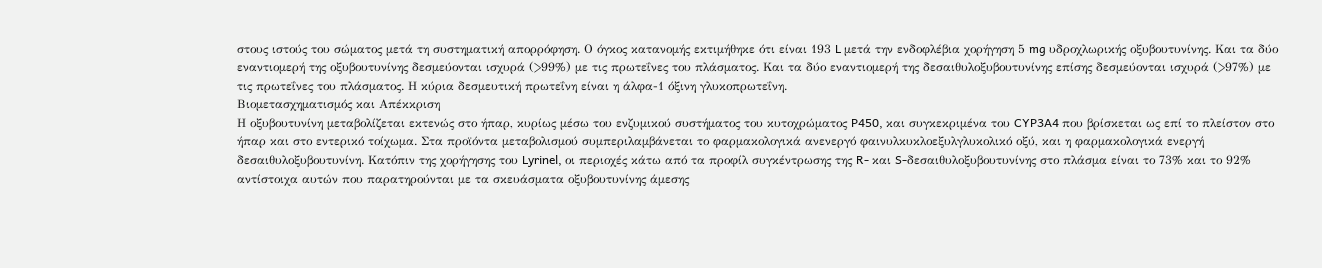στους ιστούς του σώματος μετά τη συστηματική απορρόφηση. Ο όγκος κατανομής εκτιμήθηκε ότι είναι 193 L μετά την ενδοφλέβια χορήγηση 5 mg υδροχλωρικής οξυβουτυνίνης. Και τα δύο εναντιομερή της οξυβουτυνίνης δεσμεύονται ισχυρά (>99%) με τις πρωτεΐνες του πλάσματος. Και τα δύο εναντιομερή της δεσαιθυλοξυβουτυνίνης επίσης δεσμεύονται ισχυρά (>97%) με τις πρωτεΐνες του πλάσματος. Η κύρια δεσμευτική πρωτεΐνη είναι η άλφα-1 όξινη γλυκοπρωτεΐνη.
Βιομετασχηματισμός και Απέκκριση
Η οξυβουτυνίνη μεταβολίζεται εκτενώς στο ήπαρ, κυρίως μέσω του ενζυμικού συστήματος του κυτοχρώματος P450, και συγκεκριμένα του CYP3A4 που βρίσκεται ως επί το πλείστον στο ήπαρ και στο εντερικό τοίχωμα. Στα προϊόντα μεταβολισμού συμπεριλαμβάνεται το φαρμακολογικά ανενεργό φαινυλκυκλοεξυλγλυκολικό οξύ, και η φαρμακολογικά ενεργή δεσαιθυλοξυβουτυνίνη. Κατόπιν της χορήγησης του Lyrinel, οι περιοχές κάτω από τα προφίλ συγκέντρωσης της R- και S-δεσαιθυλοξυβουτυνίνης στο πλάσμα είναι το 73% και το 92% αντίστοιχα αυτών που παρατηρούνται με τα σκευάσματα οξυβουτυνίνης άμεσης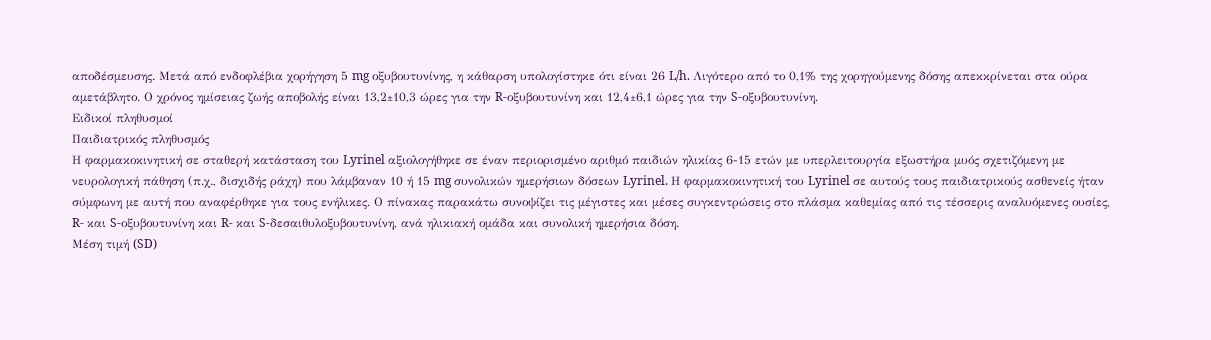αποδέσμευσης. Μετά από ενδοφλέβια χορήγηση 5 mg οξυβουτυνίνης, η κάθαρση υπολογίστηκε ότι είναι 26 L/h. Λιγότερο από το 0,1% της χορηγούμενης δόσης απεκκρίνεται στα ούρα αμετάβλητο. Ο χρόνος ημίσειας ζωής αποβολής είναι 13,2±10,3 ώρες για την R-οξυβουτυνίνη και 12,4±6,1 ώρες για την S-οξυβουτυνίνη.
Ειδικοί πληθυσμοί
Παιδιατρικός πληθυσμός
Η φαρμακοκινητική σε σταθερή κατάσταση του Lyrinel αξιολογήθηκε σε έναν περιορισμένο αριθμό παιδιών ηλικίας 6-15 ετών με υπερλειτουργία εξωστήρα μυός σχετιζόμενη με νευρολογική πάθηση (π.χ., δισχιδής ράχη) που λάμβαναν 10 ή 15 mg συνολικών ημερήσιων δόσεων Lyrinel. Η φαρμακοκινητική του Lyrinel σε αυτούς τους παιδιατρικούς ασθενείς ήταν σύμφωνη με αυτή που αναφέρθηκε για τους ενήλικες. Ο πίνακας παρακάτω συνοψίζει τις μέγιστες και μέσες συγκεντρώσεις στο πλάσμα καθεμίας από τις τέσσερις αναλυόμενες ουσίες, R- και S-οξυβουτυνίνη και R- και S-δεσαιθυλοξυβουτυνίνη, ανά ηλικιακή ομάδα και συνολική ημερήσια δόση.
Μέση τιμή (SD)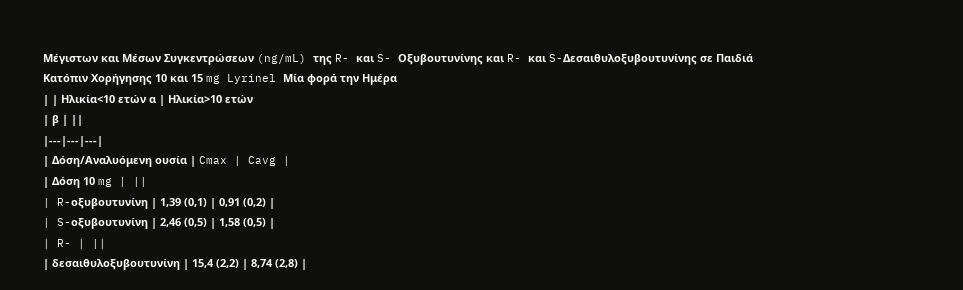Μέγιστων και Μέσων Συγκεντρώσεων (ng/mL) της R- και S- Οξυβουτυνίνης και R- και S-Δεσαιθυλοξυβουτυνίνης σε Παιδιά Κατόπιν Χορήγησης 10 και 15 mg Lyrinel Μία φορά την Ημέρα
| | Ηλικία<10 ετών α | Ηλικία>10 ετών
| β | ||
|---|---|---|
| Δόση/Αναλυόμενη ουσία | Cmax | Cavg |
| Δόση 10 mg | ||
| R-οξυβουτυνίνη | 1,39 (0,1) | 0,91 (0,2) |
| S-οξυβουτυνίνη | 2,46 (0,5) | 1,58 (0,5) |
| R- | ||
| δεσαιθυλοξυβουτυνίνη | 15,4 (2,2) | 8,74 (2,8) |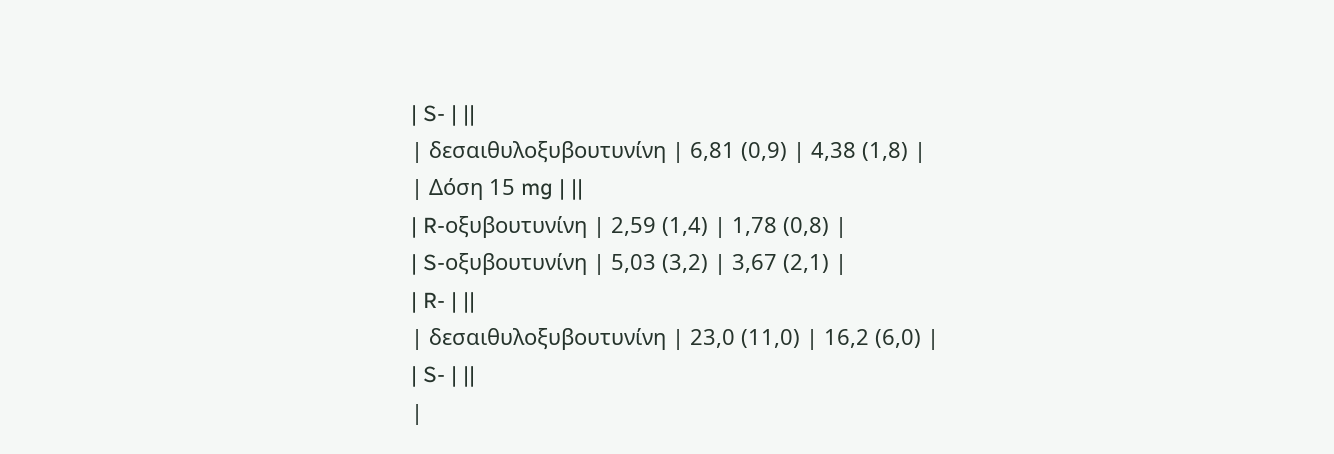| S- | ||
| δεσαιθυλοξυβουτυνίνη | 6,81 (0,9) | 4,38 (1,8) |
| Δόση 15 mg | ||
| R-οξυβουτυνίνη | 2,59 (1,4) | 1,78 (0,8) |
| S-οξυβουτυνίνη | 5,03 (3,2) | 3,67 (2,1) |
| R- | ||
| δεσαιθυλοξυβουτυνίνη | 23,0 (11,0) | 16,2 (6,0) |
| S- | ||
|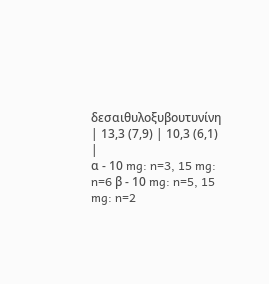δεσαιθυλοξυβουτυνίνη | 13,3 (7,9) | 10,3 (6,1) |
α - 10 mg: n=3, 15 mg: n=6 β - 10 mg: n=5, 15 mg: n=2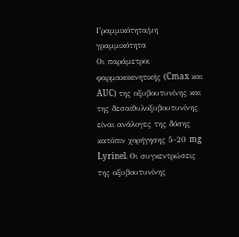Γραμμικότητα/μη γραμμικότητα
Οι παράμετροι φαρμακοκινητικής (Cmax και AUC) της οξυβουτυνίνης και της δεσαιθυλοξυβουτυνίνης είναι ανάλογες της δόσης κατόπιν χορήγησης 5-20 mg Lyrinel. Οι συγκεντρώσεις της οξυβουτυνίνης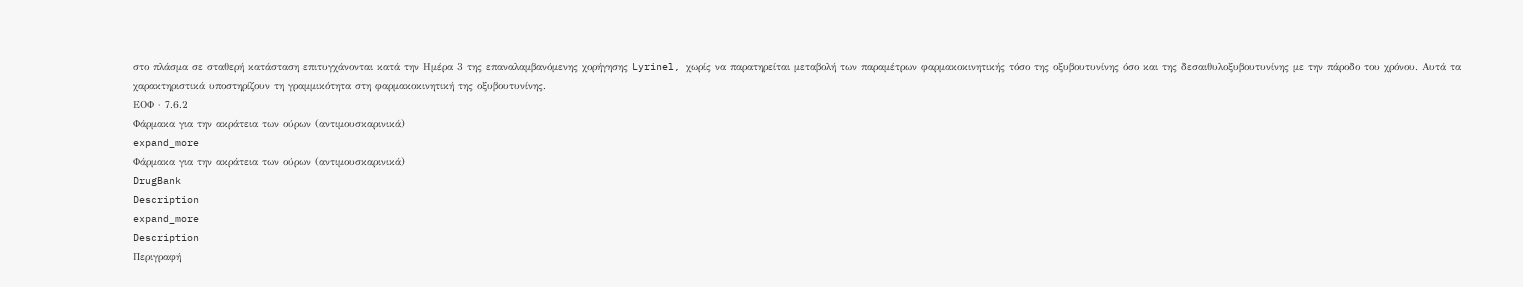στο πλάσμα σε σταθερή κατάσταση επιτυγχάνονται κατά την Ημέρα 3 της επαναλαμβανόμενης χορήγησης Lyrinel, χωρίς να παρατηρείται μεταβολή των παραμέτρων φαρμακοκινητικής τόσο της οξυβουτυνίνης όσο και της δεσαιθυλοξυβουτυνίνης με την πάροδο του χρόνου. Αυτά τα χαρακτηριστικά υποστηρίζουν τη γραμμικότητα στη φαρμακοκινητική της οξυβουτυνίνης.
ΕΟΦ · 7.6.2
Φάρμακα για την ακράτεια των ούρων (αντιμουσκαρινικά)
expand_more
Φάρμακα για την ακράτεια των ούρων (αντιμουσκαρινικά)
DrugBank
Description
expand_more
Description
Περιγραφή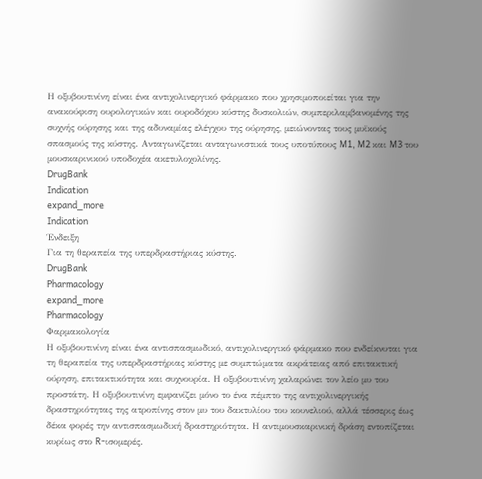Η οξυβουτινίνη είναι ένα αντιχολινεργικό φάρμακο που χρησιμοποιείται για την ανακούφιση ουρολογικών και ουροδόχου κύστης δυσκολιών, συμπεριλαμβανομένης της συχνής ούρησης και της αδυναμίας ελέγχου της ούρησης, μειώνοντας τους μυϊκούς σπασμούς της κύστης. Ανταγωνίζεται ανταγωνιστικά τους υποτύπους M1, M2 και M3 του μουσκαρινικού υποδοχέα ακετυλοχολίνης.
DrugBank
Indication
expand_more
Indication
Ένδειξη
Για τη θεραπεία της υπερδραστήριας κύστης.
DrugBank
Pharmacology
expand_more
Pharmacology
Φαρμακολογία
Η οξυβουτινίνη είναι ένα αντισπασμωδικό, αντιχολινεργικό φάρμακο που ενδείκνυται για τη θεραπεία της υπερδραστήριας κύστης με συμπτώματα ακράτειας από επιτακτική ούρηση, επιτακτικότητα και συχνουρία. Η οξυβουτινίνη χαλαρώνει τον λείο μυ του προστάτη. Η οξυβουτινίνη εμφανίζει μόνο το ένα πέμπτο της αντιχολινεργικής δραστηριότητας της ατροπίνης στον μυ του δακτυλίου του κουνελιού, αλλά τέσσερις έως δέκα φορές την αντισπασμωδική δραστηριότητα. Η αντιμουσκαρινική δράση εντοπίζεται κυρίως στο R-ισομερές.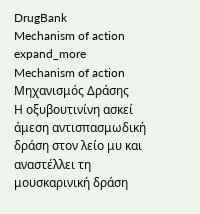DrugBank
Mechanism of action
expand_more
Mechanism of action
Μηχανισμός Δράσης
Η οξυβουτινίνη ασκεί άμεση αντισπασμωδική δράση στον λείο μυ και αναστέλλει τη μουσκαρινική δράση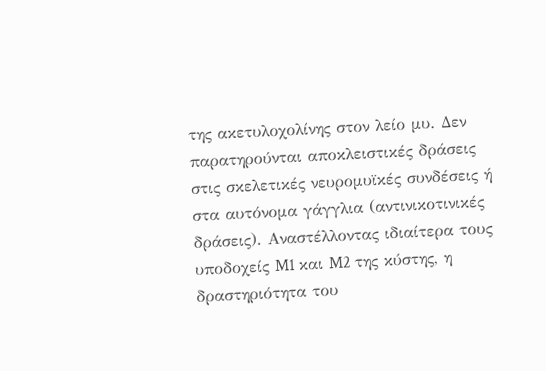της ακετυλοχολίνης στον λείο μυ. Δεν παρατηρούνται αποκλειστικές δράσεις στις σκελετικές νευρομυϊκές συνδέσεις ή στα αυτόνομα γάγγλια (αντινικοτινικές δράσεις). Αναστέλλοντας ιδιαίτερα τους υποδοχείς M1 και M2 της κύστης, η δραστηριότητα του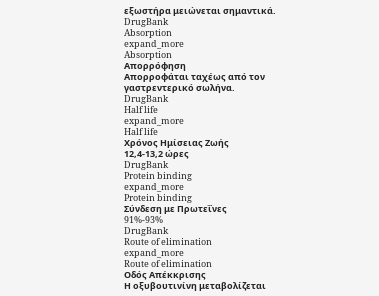εξωστήρα μειώνεται σημαντικά.
DrugBank
Absorption
expand_more
Absorption
Απορρόφηση
Απορροφάται ταχέως από τον γαστρεντερικό σωλήνα.
DrugBank
Half life
expand_more
Half life
Χρόνος Ημίσειας Ζωής
12,4-13,2 ώρες
DrugBank
Protein binding
expand_more
Protein binding
Σύνδεση με Πρωτεΐνες
91%-93%
DrugBank
Route of elimination
expand_more
Route of elimination
Οδός Απέκκρισης
Η οξυβουτινίνη μεταβολίζεται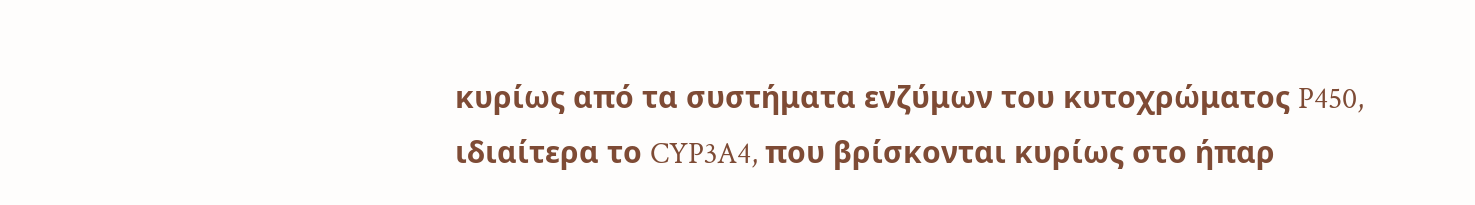κυρίως από τα συστήματα ενζύμων του κυτοχρώματος P450, ιδιαίτερα το CYP3A4, που βρίσκονται κυρίως στο ήπαρ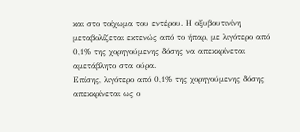και στο τοίχωμα του εντέρου. Η οξυβουτινίνη μεταβολίζεται εκτενώς από το ήπαρ, με λιγότερο από 0,1% της χορηγούμενης δόσης να απεκκρίνεται αμετάβλητο στα ούρα.
Επίσης, λιγότερο από 0,1% της χορηγούμενης δόσης απεκκρίνεται ως ο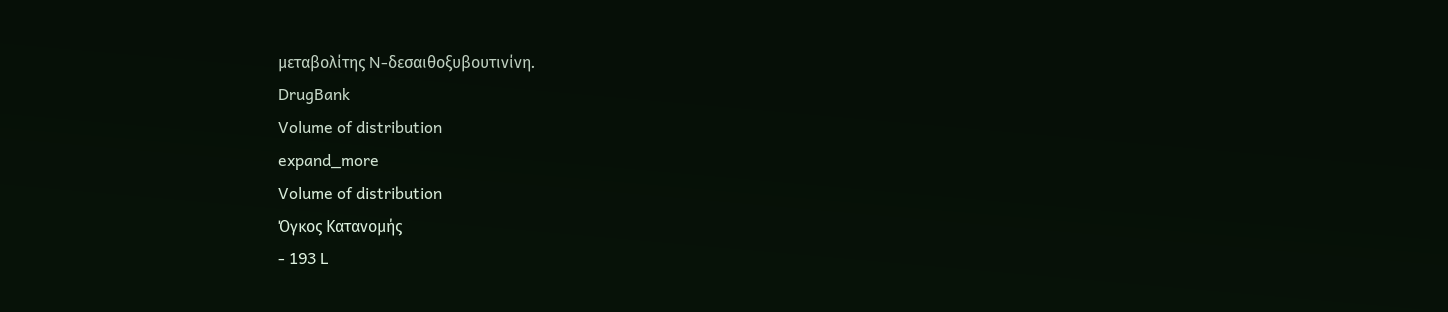μεταβολίτης N-δεσαιθοξυβουτινίνη.
DrugBank
Volume of distribution
expand_more
Volume of distribution
Όγκος Κατανομής
- 193 L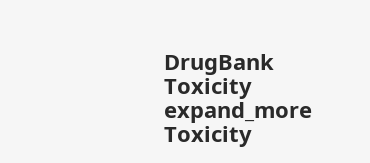DrugBank
Toxicity
expand_more
Toxicity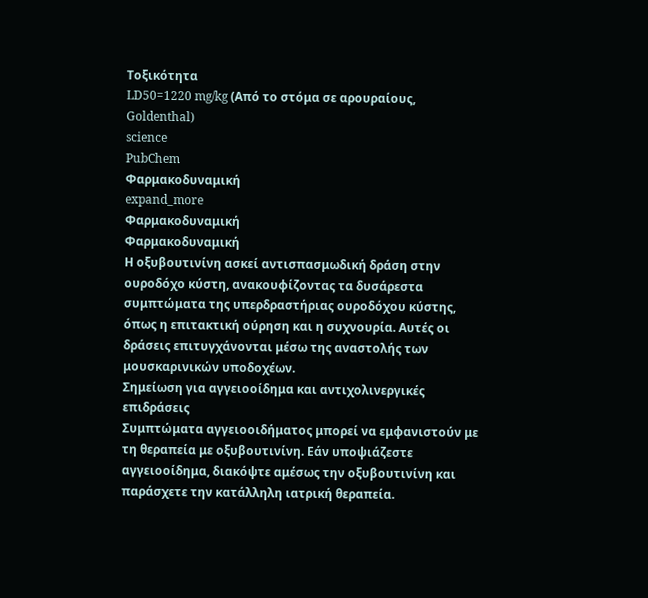Τοξικότητα
LD50=1220 mg/kg (Από το στόμα σε αρουραίους, Goldenthal)
science
PubChem
Φαρμακοδυναμική
expand_more
Φαρμακοδυναμική
Φαρμακοδυναμική
Η οξυβουτινίνη ασκεί αντισπασμωδική δράση στην ουροδόχο κύστη, ανακουφίζοντας τα δυσάρεστα συμπτώματα της υπερδραστήριας ουροδόχου κύστης, όπως η επιτακτική ούρηση και η συχνουρία. Αυτές οι δράσεις επιτυγχάνονται μέσω της αναστολής των μουσκαρινικών υποδοχέων.
Σημείωση για αγγειοοίδημα και αντιχολινεργικές επιδράσεις
Συμπτώματα αγγειοοιδήματος μπορεί να εμφανιστούν με τη θεραπεία με οξυβουτινίνη. Εάν υποψιάζεστε αγγειοοίδημα, διακόψτε αμέσως την οξυβουτινίνη και παράσχετε την κατάλληλη ιατρική θεραπεία.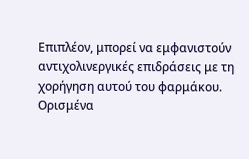Επιπλέον, μπορεί να εμφανιστούν αντιχολινεργικές επιδράσεις με τη χορήγηση αυτού του φαρμάκου. Ορισμένα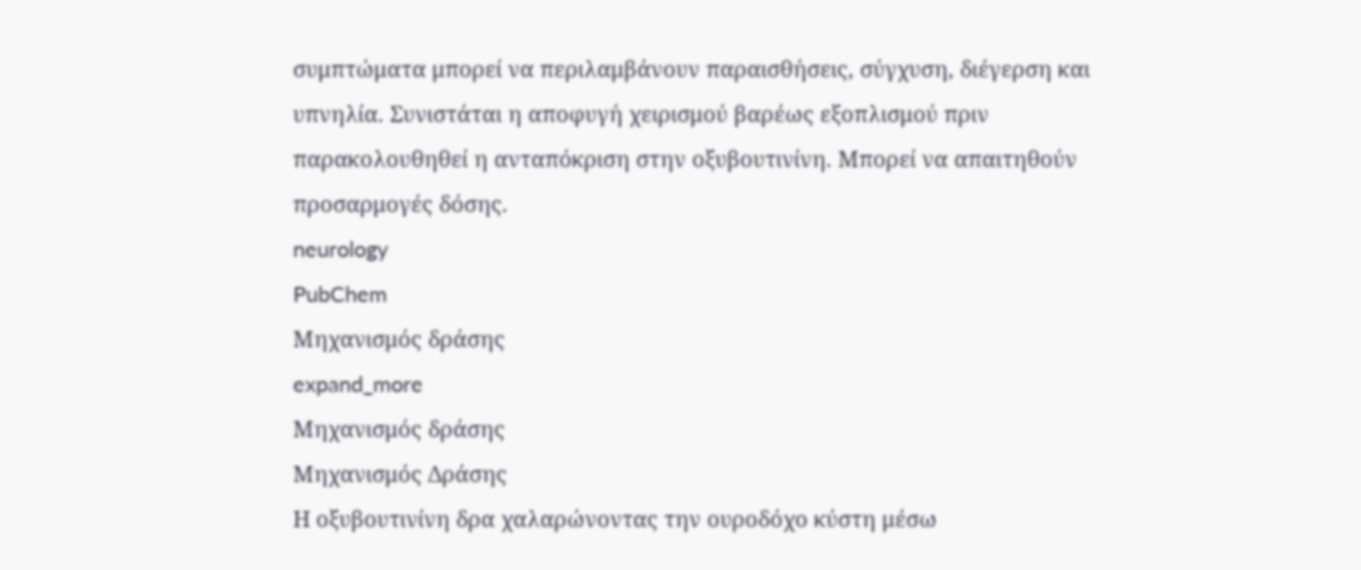συμπτώματα μπορεί να περιλαμβάνουν παραισθήσεις, σύγχυση, διέγερση και υπνηλία. Συνιστάται η αποφυγή χειρισμού βαρέως εξοπλισμού πριν παρακολουθηθεί η ανταπόκριση στην οξυβουτινίνη. Μπορεί να απαιτηθούν προσαρμογές δόσης.
neurology
PubChem
Μηχανισμός δράσης
expand_more
Μηχανισμός δράσης
Μηχανισμός Δράσης
Η οξυβουτινίνη δρα χαλαρώνοντας την ουροδόχο κύστη μέσω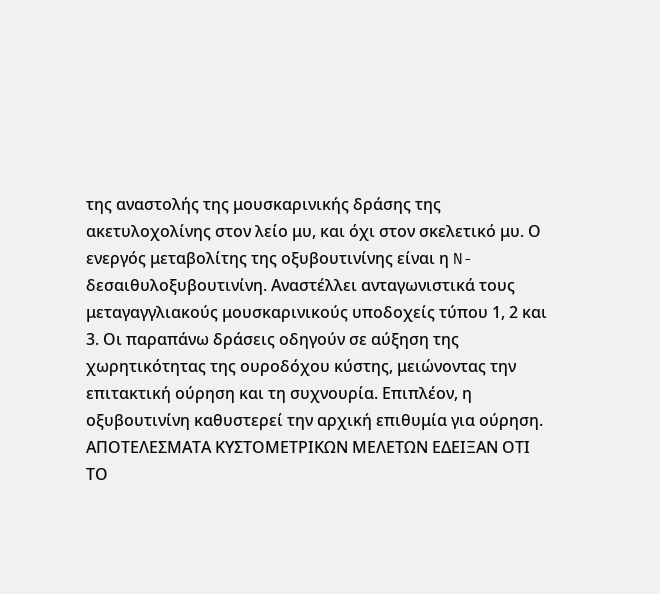της αναστολής της μουσκαρινικής δράσης της ακετυλοχολίνης στον λείο μυ, και όχι στον σκελετικό μυ. Ο ενεργός μεταβολίτης της οξυβουτινίνης είναι η N-δεσαιθυλοξυβουτινίνη. Αναστέλλει ανταγωνιστικά τους μεταγαγγλιακούς μουσκαρινικούς υποδοχείς τύπου 1, 2 και 3. Οι παραπάνω δράσεις οδηγούν σε αύξηση της χωρητικότητας της ουροδόχου κύστης, μειώνοντας την επιτακτική ούρηση και τη συχνουρία. Επιπλέον, η οξυβουτινίνη καθυστερεί την αρχική επιθυμία για ούρηση.
ΑΠΟΤΕΛΕΣΜΑΤΑ ΚΥΣΤΟΜΕΤΡΙΚΩΝ ΜΕΛΕΤΩΝ ΕΔΕΙΞΑΝ ΟΤΙ ΤΟ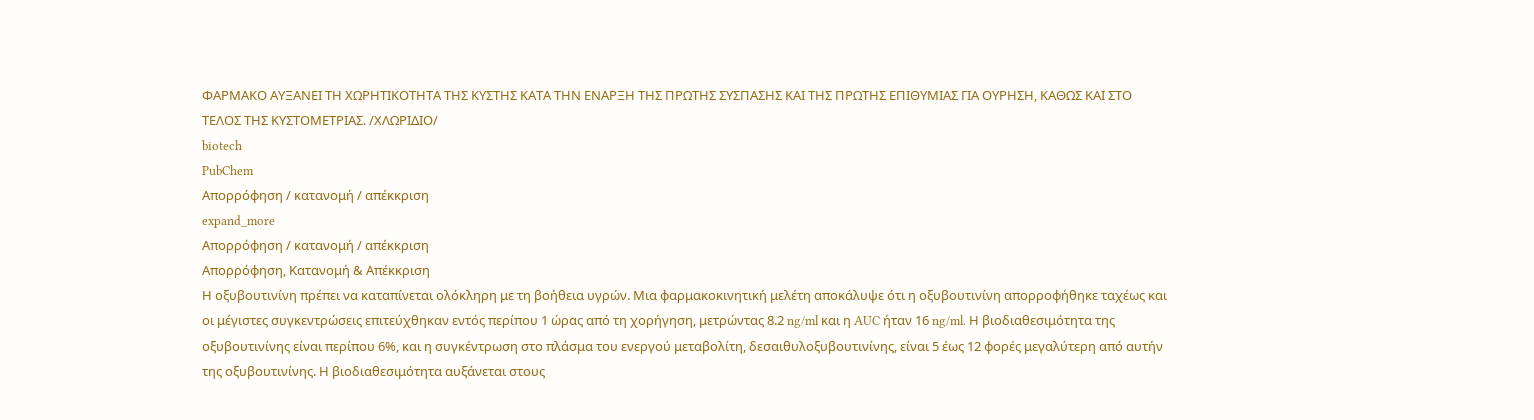ΦΑΡΜΑΚΟ ΑΥΞΑΝΕΙ ΤΗ ΧΩΡΗΤΙΚΟΤΗΤΑ ΤΗΣ ΚΥΣΤΗΣ ΚΑΤΑ ΤΗΝ ΕΝΑΡΞΗ ΤΗΣ ΠΡΩΤΗΣ ΣΥΣΠΑΣΗΣ ΚΑΙ ΤΗΣ ΠΡΩΤΗΣ ΕΠΙΘΥΜΙΑΣ ΓΙΑ ΟΥΡΗΣΗ, ΚΑΘΩΣ ΚΑΙ ΣΤΟ ΤΕΛΟΣ ΤΗΣ ΚΥΣΤΟΜΕΤΡΙΑΣ. /ΧΛΩΡΙΔΙΟ/
biotech
PubChem
Απορρόφηση / κατανομή / απέκκριση
expand_more
Απορρόφηση / κατανομή / απέκκριση
Απορρόφηση, Κατανομή & Απέκκριση
Η οξυβουτινίνη πρέπει να καταπίνεται ολόκληρη με τη βοήθεια υγρών. Μια φαρμακοκινητική μελέτη αποκάλυψε ότι η οξυβουτινίνη απορροφήθηκε ταχέως και οι μέγιστες συγκεντρώσεις επιτεύχθηκαν εντός περίπου 1 ώρας από τη χορήγηση, μετρώντας 8.2 ng/ml και η AUC ήταν 16 ng/ml. Η βιοδιαθεσιμότητα της οξυβουτινίνης είναι περίπου 6%, και η συγκέντρωση στο πλάσμα του ενεργού μεταβολίτη, δεσαιθυλοξυβουτινίνης, είναι 5 έως 12 φορές μεγαλύτερη από αυτήν της οξυβουτινίνης. Η βιοδιαθεσιμότητα αυξάνεται στους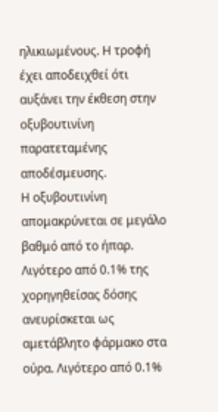ηλικιωμένους. Η τροφή έχει αποδειχθεί ότι αυξάνει την έκθεση στην οξυβουτινίνη παρατεταμένης αποδέσμευσης.
Η οξυβουτινίνη απομακρύνεται σε μεγάλο βαθμό από το ήπαρ. Λιγότερο από 0.1% της χορηγηθείσας δόσης ανευρίσκεται ως αμετάβλητο φάρμακο στα ούρα. Λιγότερο από 0.1%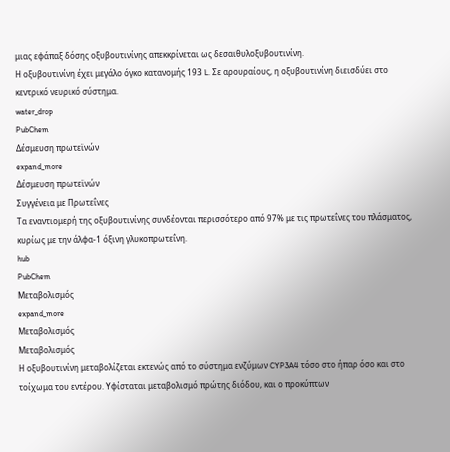μιας εφάπαξ δόσης οξυβουτινίνης απεκκρίνεται ως δεσαιθυλοξυβουτινίνη.
Η οξυβουτινίνη έχει μεγάλο όγκο κατανομής 193 L. Σε αρουραίους, η οξυβουτινίνη διεισδύει στο κεντρικό νευρικό σύστημα.
water_drop
PubChem
Δέσμευση πρωτεϊνών
expand_more
Δέσμευση πρωτεϊνών
Συγγένεια με Πρωτεΐνες
Τα εναντιομερή της οξυβουτινίνης συνδέονται περισσότερο από 97% με τις πρωτεΐνες του πλάσματος, κυρίως με την άλφα-1 όξινη γλυκοπρωτεΐνη.
hub
PubChem
Μεταβολισμός
expand_more
Μεταβολισμός
Μεταβολισμός
Η οξυβουτινίνη μεταβολίζεται εκτενώς από το σύστημα ενζύμων CYP3A4 τόσο στο ήπαρ όσο και στο τοίχωμα του εντέρου. Υφίσταται μεταβολισμό πρώτης διόδου, και ο προκύπτων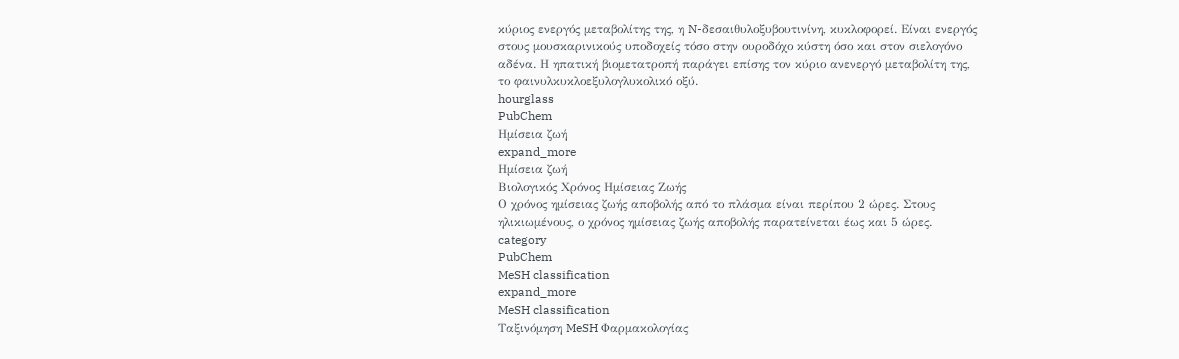κύριος ενεργός μεταβολίτης της, η N-δεσαιθυλοξυβουτινίνη, κυκλοφορεί. Είναι ενεργός στους μουσκαρινικούς υποδοχείς τόσο στην ουροδόχο κύστη όσο και στον σιελογόνο αδένα. Η ηπατική βιομετατροπή παράγει επίσης τον κύριο ανενεργό μεταβολίτη της, το φαινυλκυκλοεξυλογλυκολικό οξύ.
hourglass
PubChem
Ημίσεια ζωή
expand_more
Ημίσεια ζωή
Βιολογικός Χρόνος Ημίσειας Ζωής
Ο χρόνος ημίσειας ζωής αποβολής από το πλάσμα είναι περίπου 2 ώρες. Στους ηλικιωμένους, ο χρόνος ημίσειας ζωής αποβολής παρατείνεται έως και 5 ώρες.
category
PubChem
MeSH classification
expand_more
MeSH classification
Ταξινόμηση MeSH Φαρμακολογίας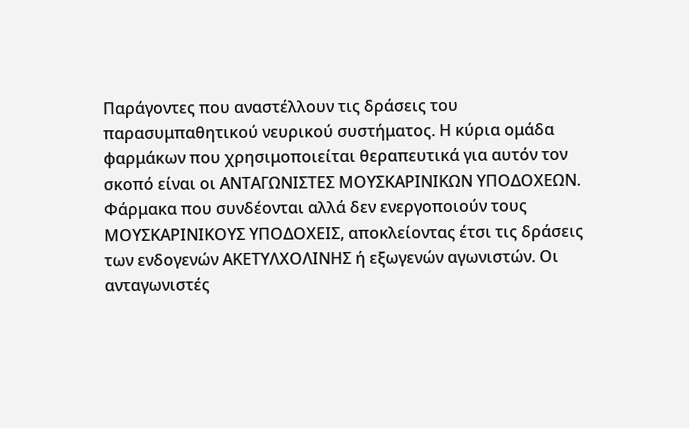Παράγοντες που αναστέλλουν τις δράσεις του παρασυμπαθητικού νευρικού συστήματος. Η κύρια ομάδα φαρμάκων που χρησιμοποιείται θεραπευτικά για αυτόν τον σκοπό είναι οι ΑΝΤΑΓΩΝΙΣΤΕΣ ΜΟΥΣΚΑΡΙΝΙΚΩΝ ΥΠΟΔΟΧΕΩΝ.
Φάρμακα που συνδέονται αλλά δεν ενεργοποιούν τους ΜΟΥΣΚΑΡΙΝΙΚΟΥΣ ΥΠΟΔΟΧΕΙΣ, αποκλείοντας έτσι τις δράσεις των ενδογενών ΑΚΕΤΥΛΧΟΛΙΝΗΣ ή εξωγενών αγωνιστών. Οι ανταγωνιστές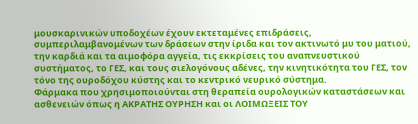μουσκαρινικών υποδοχέων έχουν εκτεταμένες επιδράσεις, συμπεριλαμβανομένων των δράσεων στην ίριδα και τον ακτινωτό μυ του ματιού, την καρδιά και τα αιμοφόρα αγγεία, τις εκκρίσεις του αναπνευστικού συστήματος, το ΓΕΣ, και τους σιελογόνους αδένες, την κινητικότητα του ΓΕΣ, τον τόνο της ουροδόχου κύστης και το κεντρικό νευρικό σύστημα.
Φάρμακα που χρησιμοποιούνται στη θεραπεία ουρολογικών καταστάσεων και ασθενειών όπως η ΑΚΡΑΤΗΣ ΟΥΡΗΣΗ και οι ΛΟΙΜΩΞΕΙΣ ΤΟΥ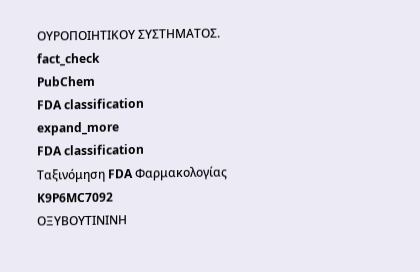ΟΥΡΟΠΟΙΗΤΙΚΟΥ ΣΥΣΤΗΜΑΤΟΣ.
fact_check
PubChem
FDA classification
expand_more
FDA classification
Ταξινόμηση FDA Φαρμακολογίας
K9P6MC7092
ΟΞΥΒΟΥΤΙΝΙΝΗ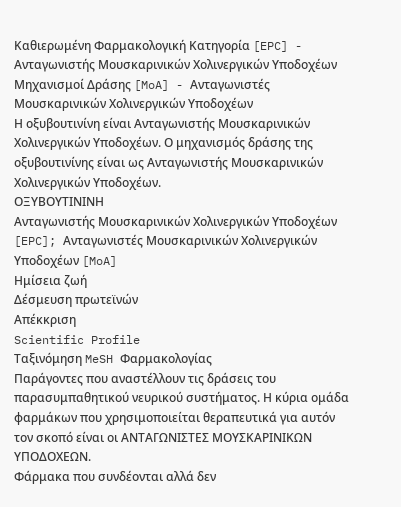Καθιερωμένη Φαρμακολογική Κατηγορία [EPC] - Ανταγωνιστής Μουσκαρινικών Χολινεργικών Υποδοχέων
Μηχανισμοί Δράσης [MoA] - Ανταγωνιστές Μουσκαρινικών Χολινεργικών Υποδοχέων
Η οξυβουτινίνη είναι Ανταγωνιστής Μουσκαρινικών Χολινεργικών Υποδοχέων. Ο μηχανισμός δράσης της οξυβουτινίνης είναι ως Ανταγωνιστής Μουσκαρινικών Χολινεργικών Υποδοχέων.
ΟΞΥΒΟΥΤΙΝΙΝΗ
Ανταγωνιστής Μουσκαρινικών Χολινεργικών Υποδοχέων [EPC]; Ανταγωνιστές Μουσκαρινικών Χολινεργικών Υποδοχέων [MoA]
Ημίσεια ζωή
Δέσμευση πρωτεϊνών
Απέκκριση
Scientific Profile
Ταξινόμηση MeSH Φαρμακολογίας
Παράγοντες που αναστέλλουν τις δράσεις του παρασυμπαθητικού νευρικού συστήματος. Η κύρια ομάδα φαρμάκων που χρησιμοποιείται θεραπευτικά για αυτόν τον σκοπό είναι οι ΑΝΤΑΓΩΝΙΣΤΕΣ ΜΟΥΣΚΑΡΙΝΙΚΩΝ ΥΠΟΔΟΧΕΩΝ.
Φάρμακα που συνδέονται αλλά δεν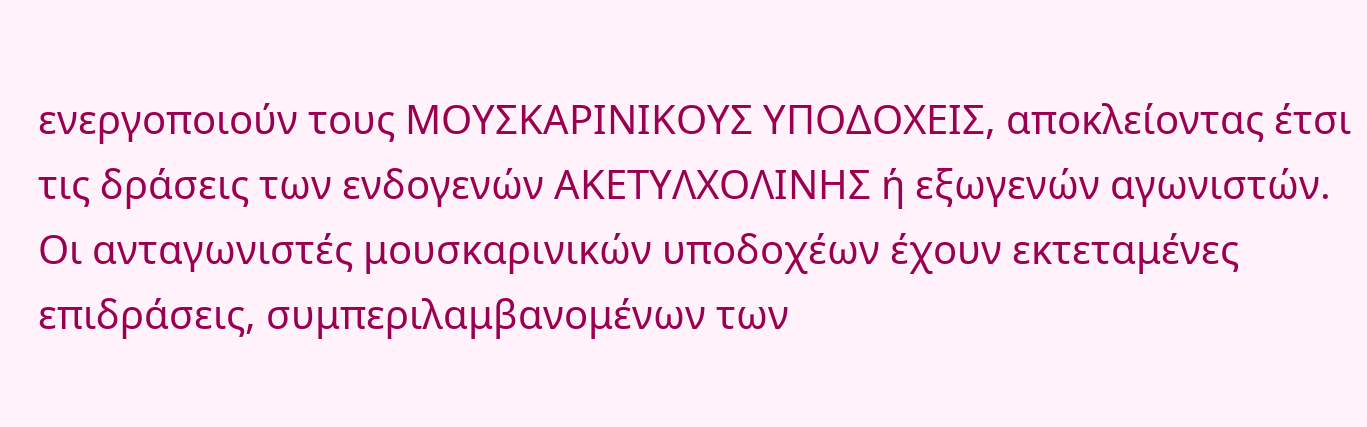ενεργοποιούν τους ΜΟΥΣΚΑΡΙΝΙΚΟΥΣ ΥΠΟΔΟΧΕΙΣ, αποκλείοντας έτσι τις δράσεις των ενδογενών ΑΚΕΤΥΛΧΟΛΙΝΗΣ ή εξωγενών αγωνιστών. Οι ανταγωνιστές μουσκαρινικών υποδοχέων έχουν εκτεταμένες επιδράσεις, συμπεριλαμβανομένων των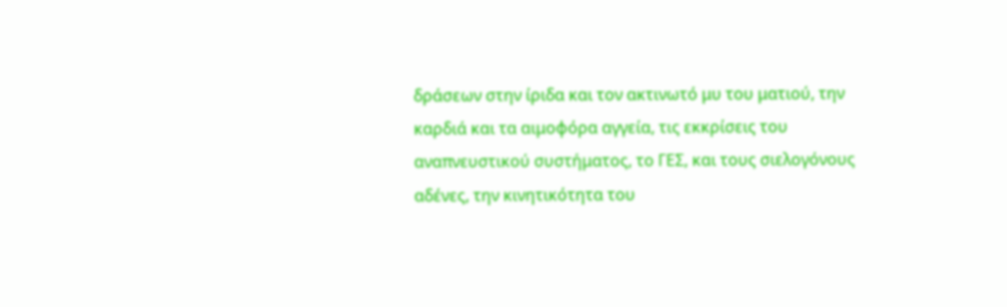δράσεων στην ίριδα και τον ακτινωτό μυ του ματιού, την καρδιά και τα αιμοφόρα αγγεία, τις εκκρίσεις του αναπνευστικού συστήματος, το ΓΕΣ, και τους σιελογόνους αδένες, την κινητικότητα του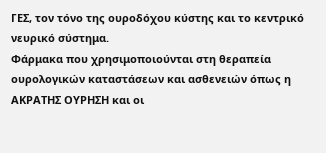ΓΕΣ, τον τόνο της ουροδόχου κύστης και το κεντρικό νευρικό σύστημα.
Φάρμακα που χρησιμοποιούνται στη θεραπεία ουρολογικών καταστάσεων και ασθενειών όπως η ΑΚΡΑΤΗΣ ΟΥΡΗΣΗ και οι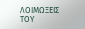ΛΟΙΜΩΞΕΙΣ ΤΟΥ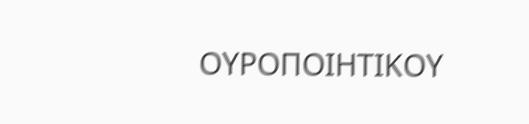ΟΥΡΟΠΟΙΗΤΙΚΟΥ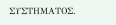ΣΥΣΤΗΜΑΤΟΣ.